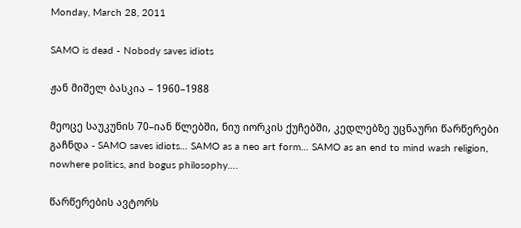Monday, March 28, 2011

SAMO is dead - Nobody saves idiots

ჟან მიშელ ბასკია – 1960–1988

მეოცე საუკუნის 70–იან წლებში, ნიუ იორკის ქუჩებში, კედლებზე უცნაური წარწერები გაჩნდა - SAMO saves idiots… SAMO as a neo art form… SAMO as an end to mind wash religion, nowhere politics, and bogus philosophy….

წარწერების ავტორს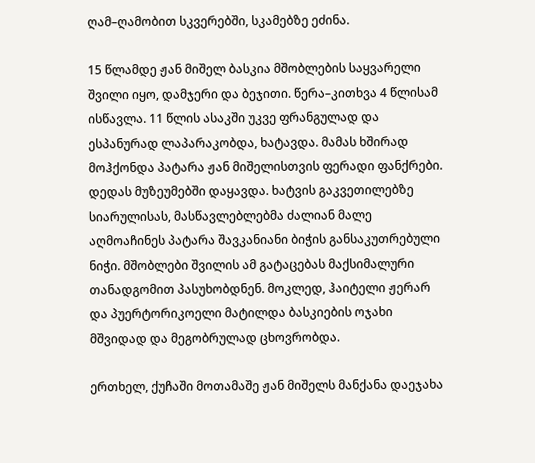ღამ–ღამობით სკვერებში, სკამებზე ეძინა.

15 წლამდე ჟან მიშელ ბასკია მშობლების საყვარელი შვილი იყო, დამჯერი და ბეჯითი. წერა–კითხვა 4 წლისამ ისწავლა. 11 წლის ასაკში უკვე ფრანგულად და ესპანურად ლაპარაკობდა, ხატავდა. მამას ხშირად მოჰქონდა პატარა ჟან მიშელისთვის ფერადი ფანქრები. დედას მუზეუმებში დაყავდა. ხატვის გაკვეთილებზე სიარულისას, მასწავლებლებმა ძალიან მალე აღმოაჩინეს პატარა შავკანიანი ბიჭის განსაკუთრებული ნიჭი. მშობლები შვილის ამ გატაცებას მაქსიმალური თანადგომით პასუხობდნენ. მოკლედ, ჰაიტელი ჟერარ და პუერტორიკოელი მატილდა ბასკიების ოჯახი მშვიდად და მეგობრულად ცხოვრობდა.

ერთხელ, ქუჩაში მოთამაშე ჟან მიშელს მანქანა დაეჯახა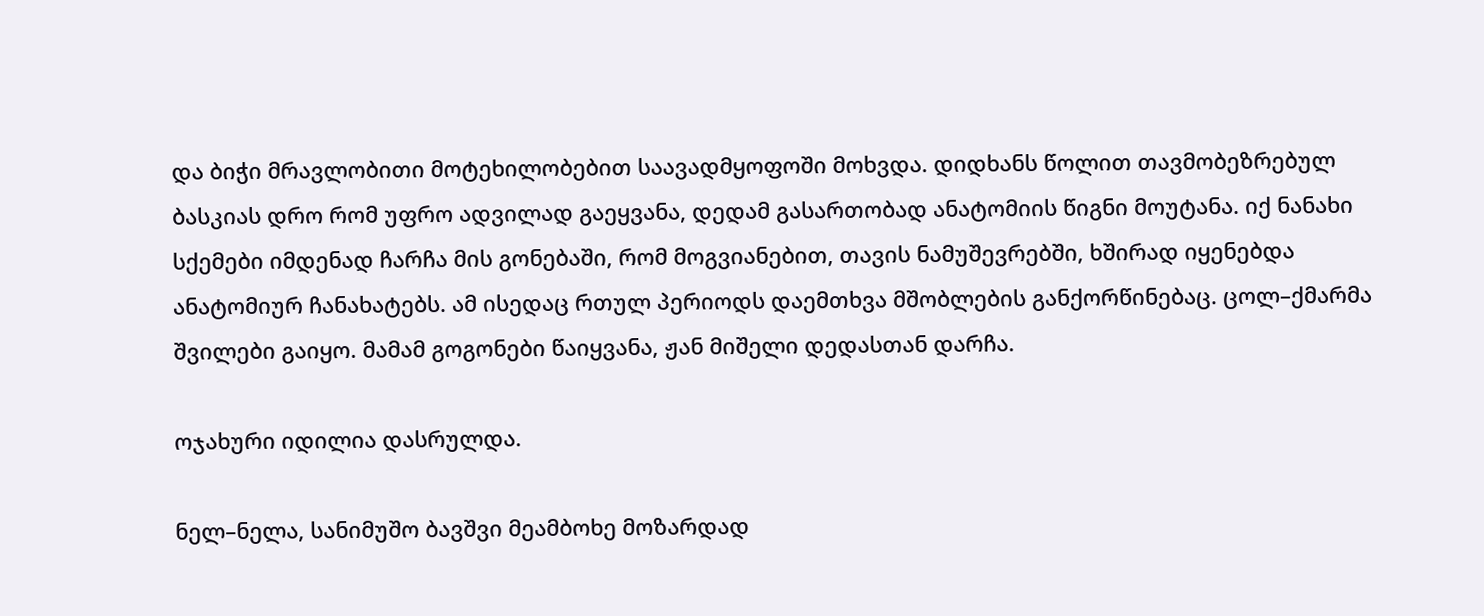და ბიჭი მრავლობითი მოტეხილობებით საავადმყოფოში მოხვდა. დიდხანს წოლით თავმობეზრებულ ბასკიას დრო რომ უფრო ადვილად გაეყვანა, დედამ გასართობად ანატომიის წიგნი მოუტანა. იქ ნანახი სქემები იმდენად ჩარჩა მის გონებაში, რომ მოგვიანებით, თავის ნამუშევრებში, ხშირად იყენებდა ანატომიურ ჩანახატებს. ამ ისედაც რთულ პერიოდს დაემთხვა მშობლების განქორწინებაც. ცოლ–ქმარმა შვილები გაიყო. მამამ გოგონები წაიყვანა, ჟან მიშელი დედასთან დარჩა.

ოჯახური იდილია დასრულდა.

ნელ–ნელა, სანიმუშო ბავშვი მეამბოხე მოზარდად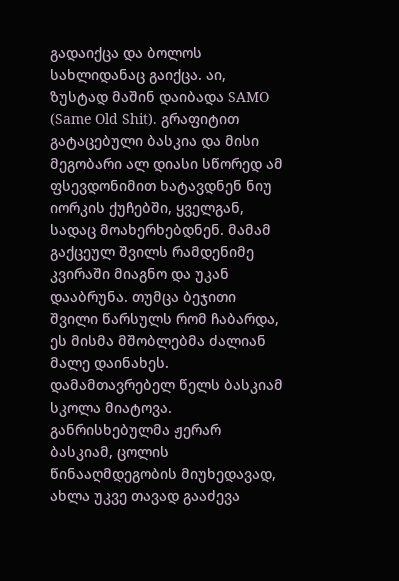გადაიქცა და ბოლოს სახლიდანაც გაიქცა. აი, ზუსტად მაშინ დაიბადა SAMO (Same Old Shit). გრაფიტით გატაცებული ბასკია და მისი მეგობარი ალ დიასი სწორედ ამ ფსევდონიმით ხატავდნენ ნიუ იორკის ქუჩებში, ყველგან, სადაც მოახერხებდნენ. მამამ გაქცეულ შვილს რამდენიმე კვირაში მიაგნო და უკან დააბრუნა. თუმცა ბეჯითი შვილი წარსულს რომ ჩაბარდა, ეს მისმა მშობლებმა ძალიან მალე დაინახეს. დამამთავრებელ წელს ბასკიამ სკოლა მიატოვა. განრისხებულმა ჟერარ ბასკიამ, ცოლის წინააღმდეგობის მიუხედავად, ახლა უკვე თავად გააძევა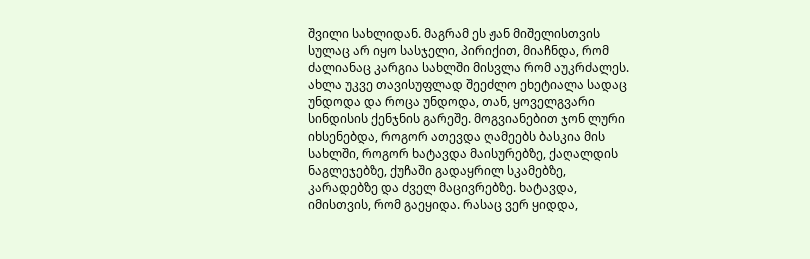შვილი სახლიდან. მაგრამ ეს ჟან მიშელისთვის სულაც არ იყო სასჯელი, პირიქით, მიაჩნდა, რომ ძალიანაც კარგია სახლში მისვლა რომ აუკრძალეს. ახლა უკვე თავისუფლად შეეძლო ეხეტიალა სადაც უნდოდა და როცა უნდოდა, თან, ყოველგვარი სინდისის ქენჯნის გარეშე. მოგვიანებით ჯონ ლური იხსენებდა, როგორ ათევდა ღამეებს ბასკია მის სახლში, როგორ ხატავდა მაისურებზე, ქაღალდის ნაგლეჯებზე, ქუჩაში გადაყრილ სკამებზე, კარადებზე და ძველ მაცივრებზე. ხატავდა, იმისთვის, რომ გაეყიდა. რასაც ვერ ყიდდა,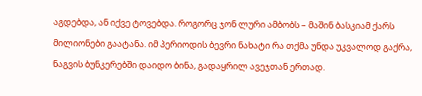აგდებდა, ან იქვე ტოვებდა. როგორც ჯონ ლური ამბობს – მაშინ ბასკიამ ქარს მილიონები გაატანა. იმ პერიოდის ბევრი ნახატი რა თქმა უნდა უკვალოდ გაქრა, ნაგვის ბუნკერებში დაიდო ბინა, გადაყრილ ავეჯთან ერთად.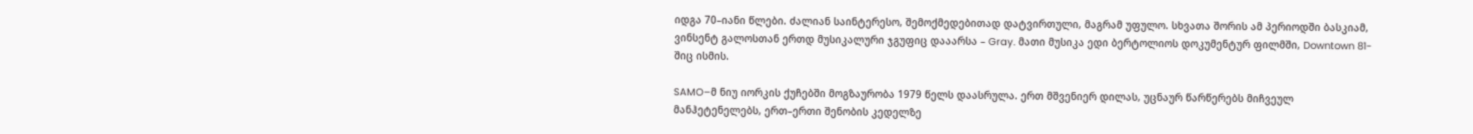იდგა 70–იანი წლები. ძალიან საინტერესო, შემოქმედებითად დატვირთული, მაგრამ უფულო. სხვათა შორის ამ პერიოდში ბასკიამ, ვინსენტ გალოსთან ერთდ მუსიკალური ჯგუფიც დააარსა – Gray. მათი მუსიკა ედი ბერტოლიოს დოკუმენტურ ფილმში, Downtown 81-შიც ისმის.

SAMO–მ ნიუ იორკის ქუჩებში მოგზაურობა 1979 წელს დაასრულა. ერთ მშვენიერ დილას, უცნაურ წარწერებს მიჩვეულ მანჰეტენელებს, ერთ–ერთი შენობის კედელზე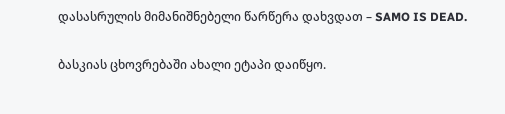დასასრულის მიმანიშნებელი წარწერა დახვდათ – SAMO IS DEAD.

ბასკიას ცხოვრებაში ახალი ეტაპი დაიწყო.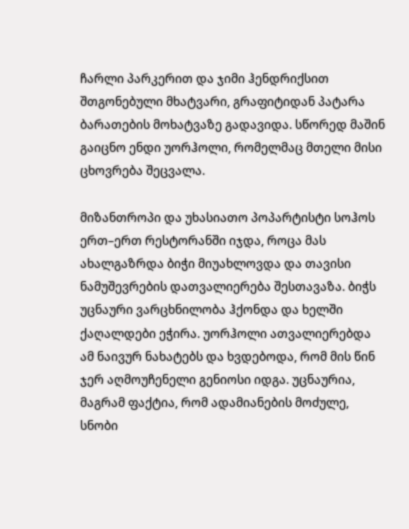ჩარლი პარკერით და ჯიმი ჰენდრიქსით შთგონებული მხატვარი, გრაფიტიდან პატარა ბარათების მოხატვაზე გადავიდა. სწორედ მაშინ გაიცნო ენდი უორჰოლი, რომელმაც მთელი მისი ცხოვრება შეცვალა.

მიზანთროპი და უხასიათო პოპარტისტი სოჰოს ერთ–ერთ რესტორანში იჯდა, როცა მას ახალგაზრდა ბიჭი მიუახლოვდა და თავისი ნამუშევრების დათვალიერება შესთავაზა. ბიჭს უცნაური ვარცხნილობა ჰქონდა და ხელში ქაღალდები ეჭირა. უორჰოლი ათვალიერებდა ამ ნაივურ ნახატებს და ხვდებოდა, რომ მის წინ ჯერ აღმოუჩენელი გენიოსი იდგა. უცნაურია, მაგრამ ფაქტია, რომ ადამიანების მოძულე, სნობი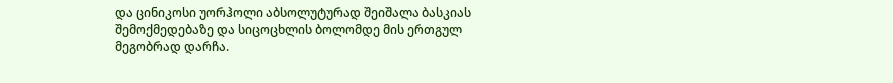და ცინიკოსი უორჰოლი აბსოლუტურად შეიშალა ბასკიას შემოქმედებაზე და სიცოცხლის ბოლომდე მის ერთგულ მეგობრად დარჩა.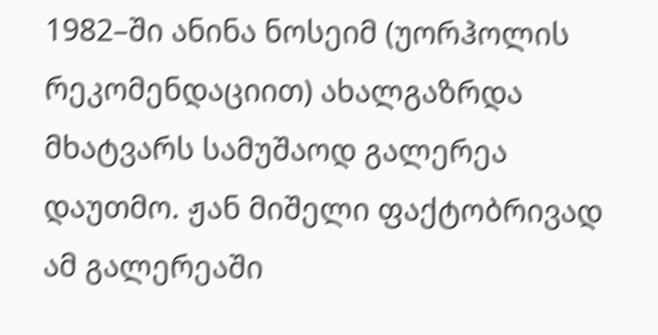1982–ში ანინა ნოსეიმ (უორჰოლის რეკომენდაციით) ახალგაზრდა მხატვარს სამუშაოდ გალერეა დაუთმო. ჟან მიშელი ფაქტობრივად ამ გალერეაში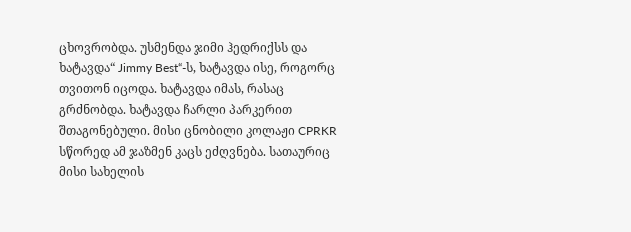ცხოვრობდა. უსმენდა ჯიმი ჰედრიქსს და ხატავდა“ Jimmy Best“-ს, ხატავდა ისე, როგორც თვითონ იცოდა. ხატავდა იმას, რასაც გრძნობდა. ხატავდა ჩარლი პარკერით შთაგონებული. მისი ცნობილი კოლაჟი CPRKR სწორედ ამ ჯაზმენ კაცს ეძღვნება. სათაურიც მისი სახელის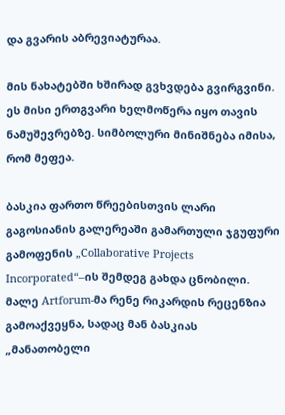და გვარის აბრევიატურაა.

მის ნახატებში ხშირად გვხვდება გვირგვინი. ეს მისი ერთგვარი ხელმოწერა იყო თავის ნამუშევრებზე. სიმბოლური მინიშნება იმისა, რომ მეფეა.

ბასკია ფართო წრეებისთვის ლარი გაგოსიანის გალერეაში გამართული ჯგუფური გამოფენის „Collaborative Projects Incorporated“–ის შემდეგ გახდა ცნობილი. მალე Artforum-მა რენე რიკარდის რეცენზია გამოაქვეყნა, სადაც მან ბასკიას „მანათობელი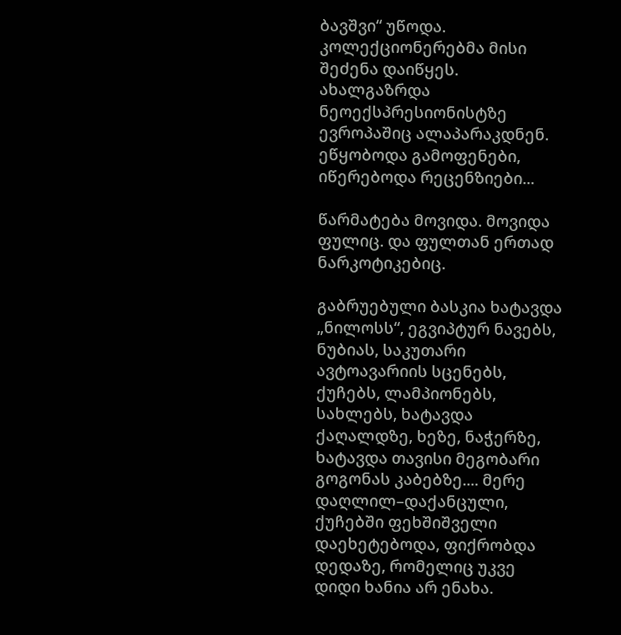ბავშვი“ უწოდა. კოლექციონერებმა მისი შეძენა დაიწყეს. ახალგაზრდა ნეოექსპრესიონისტზე ევროპაშიც ალაპარაკდნენ. ეწყობოდა გამოფენები, იწერებოდა რეცენზიები...

წარმატება მოვიდა. მოვიდა ფულიც. და ფულთან ერთად ნარკოტიკებიც.

გაბრუებული ბასკია ხატავდა „ნილოსს“, ეგვიპტურ ნავებს, ნუბიას, საკუთარი ავტოავარიის სცენებს, ქუჩებს, ლამპიონებს, სახლებს, ხატავდა ქაღალდზე, ხეზე, ნაჭერზე, ხატავდა თავისი მეგობარი გოგონას კაბებზე.... მერე დაღლილ–დაქანცული, ქუჩებში ფეხშიშველი დაეხეტებოდა, ფიქრობდა დედაზე, რომელიც უკვე დიდი ხანია არ ენახა.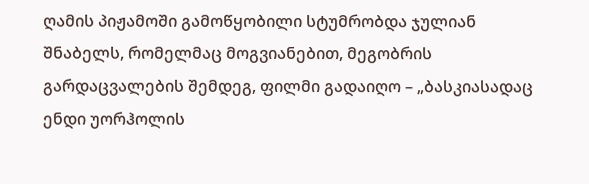ღამის პიჟამოში გამოწყობილი სტუმრობდა ჯულიან შნაბელს, რომელმაც მოგვიანებით, მეგობრის გარდაცვალების შემდეგ, ფილმი გადაიღო – „ბასკიასადაც ენდი უორჰოლის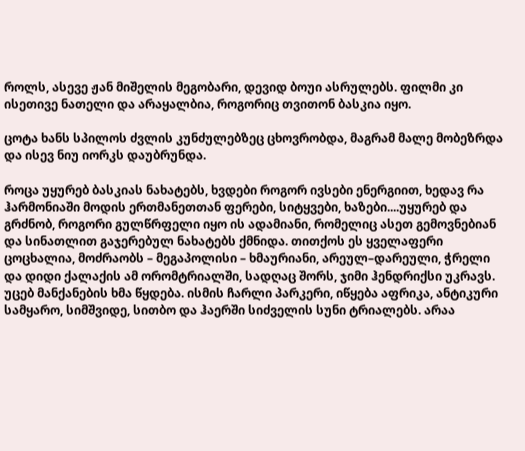როლს, ასევე ჟან მიშელის მეგობარი, დევიდ ბოუი ასრულებს. ფილმი კი ისეთივე ნათელი და არაყალბია, როგორიც თვითონ ბასკია იყო.

ცოტა ხანს სპილოს ძვლის კუნძულებზეც ცხოვრობდა, მაგრამ მალე მობეზრდა და ისევ ნიუ იორკს დაუბრუნდა.

როცა უყურებ ბასკიას ნახატებს, ხვდები როგორ ივსები ენერგიით, ხედავ რა ჰარმონიაში მოდის ერთმანეთთან ფერები, სიტყვები, ხაზები....უყურებ და გრძნობ, როგორი გულწრფელი იყო ის ადამიანი, რომელიც ასეთ გემოვნებიან და სინათლით გაჯერებულ ნახატებს ქმნიდა. თითქოს ეს ყველაფერი ცოცხალია, მოძრაობს – მეგაპოლისი – ხმაურიანი, არეულ–დარეული, ჭრელი და დიდი ქალაქის ამ ორომტრიალში, სადღაც შორს, ჯიმი ჰენდრიქსი უკრავს. უცებ მანქანების ხმა წყდება. ისმის ჩარლი პარკერი, იწყება აფრიკა, ანტიკური სამყარო, სიმშვიდე, სითბო და ჰაერში სიძველის სუნი ტრიალებს. არაა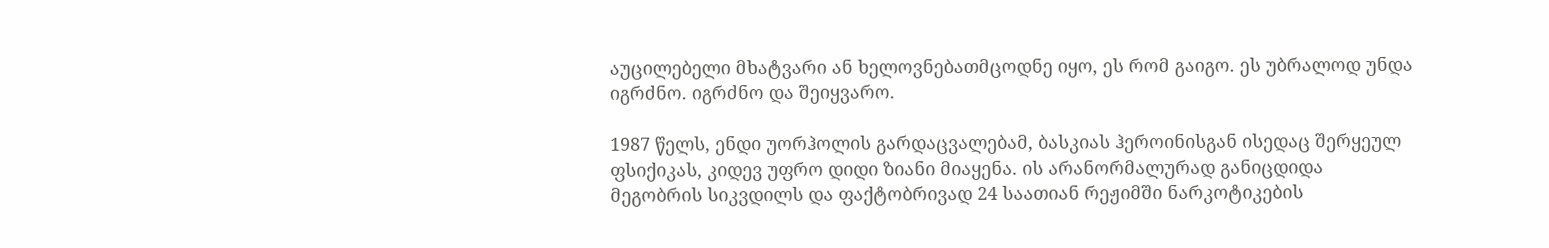აუცილებელი მხატვარი ან ხელოვნებათმცოდნე იყო, ეს რომ გაიგო. ეს უბრალოდ უნდა იგრძნო. იგრძნო და შეიყვარო.

1987 წელს, ენდი უორჰოლის გარდაცვალებამ, ბასკიას ჰეროინისგან ისედაც შერყეულ ფსიქიკას, კიდევ უფრო დიდი ზიანი მიაყენა. ის არანორმალურად განიცდიდა მეგობრის სიკვდილს და ფაქტობრივად 24 საათიან რეჟიმში ნარკოტიკების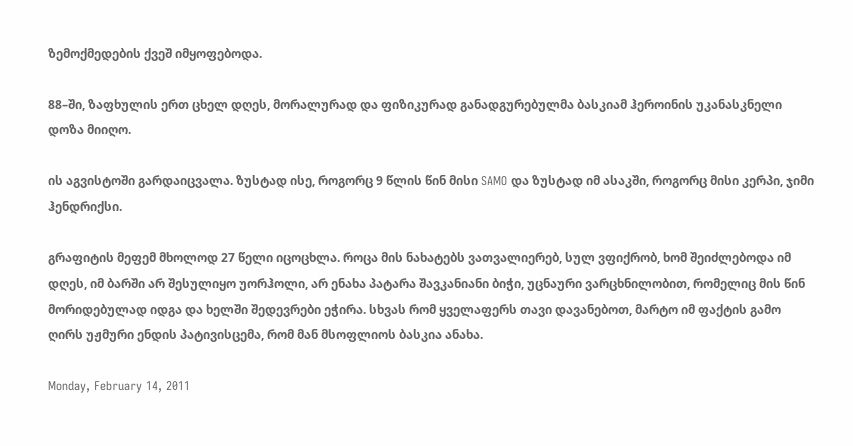ზემოქმედების ქვეშ იმყოფებოდა.

88–ში, ზაფხულის ერთ ცხელ დღეს, მორალურად და ფიზიკურად განადგურებულმა ბასკიამ ჰეროინის უკანასკნელი დოზა მიიღო.

ის აგვისტოში გარდაიცვალა. ზუსტად ისე, როგორც 9 წლის წინ მისი SAMO და ზუსტად იმ ასაკში, როგორც მისი კერპი, ჯიმი ჰენდრიქსი.

გრაფიტის მეფემ მხოლოდ 27 წელი იცოცხლა. როცა მის ნახატებს ვათვალიერებ, სულ ვფიქრობ, ხომ შეიძლებოდა იმ დღეს, იმ ბარში არ შესულიყო უორჰოლი, არ ენახა პატარა შავკანიანი ბიჭი, უცნაური ვარცხნილობით, რომელიც მის წინ მორიდებულად იდგა და ხელში შედევრები ეჭირა. სხვას რომ ყველაფერს თავი დავანებოთ, მარტო იმ ფაქტის გამო ღირს უჟმური ენდის პატივისცემა, რომ მან მსოფლიოს ბასკია ანახა.

Monday, February 14, 2011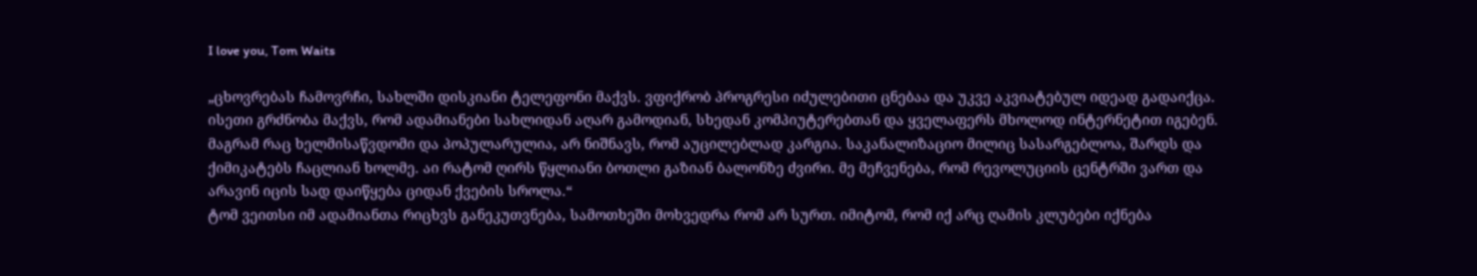I love you, Tom Waits

„ცხოვრებას ჩამოვრჩი, სახლში დისკიანი ტელეფონი მაქვს. ვფიქრობ პროგრესი იძულებითი ცნებაა და უკვე აკვიატებულ იდეად გადაიქცა. ისეთი გრძნობა მაქვს, რომ ადამიანები სახლიდან აღარ გამოდიან, სხედან კომპიუტერებთან და ყველაფერს მხოლოდ ინტერნეტით იგებენ. მაგრამ რაც ხელმისაწვდომი და პოპულარულია, არ ნიშნავს, რომ აუცილებლად კარგია. საკანალიზაციო მილიც სასარგებლოა, შარდს და ქიმიკატებს ჩაცლიან ხოლმე. აი რატომ ღირს წყლიანი ბოთლი გაზიან ბალონზე ძვირი. მე მეჩვენება, რომ რევოლუციის ცენტრში ვართ და არავინ იცის სად დაიწყება ციდან ქვების სროლა.“
ტომ ვეითსი იმ ადამიანთა რიცხვს განეკუთვნება, სამოთხეში მოხვედრა რომ არ სურთ. იმიტომ, რომ იქ არც ღამის კლუბები იქნება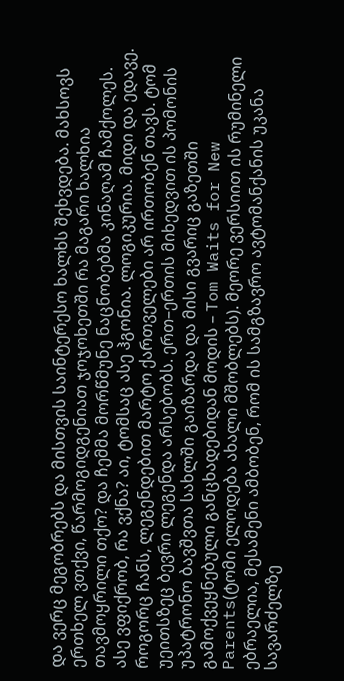და ვერც მეგობრებს და მისთვის საინტერესო ხალხს შეხვდება. მახსოვს ერთხელ ვთქვი, წარმოგიდგენიათ ჯოჯოხეთში რა მაგარი ხალხია თავმოყრილი თქო? და ჩემმა მორწმუნე ნაცნობებმა კინაღამ ჩამქოლეს. ასე ვფიქრობ, რა ვქნა? აი, ტომსაც ასე ჰგონია. ლოგიკურია. მიდი და ედავე.
როგორც ჩანს, ლეგენდებით მარტო ქართველები არ ირთობენ თავს. ტომ უეითსზეც ბევრი ლეგენდა არსებობს. ერთ–ერთის მიხედვით ის პომონის უპატრონო ბავშვთა სახლში გაიზარდა და მისი გვარიც გაზეთში გამოქვეყნებული განცხადებიდან მოდის – Tom Waits for New Parents(ტომი ელოდება ახალი მშობლებს). მეორე ვერსიით ის რუმინელი ებრაელია, მესამენი ამბობენ, რომ ის სამგზავრო ავტომანქანის უკანა სავარძელზე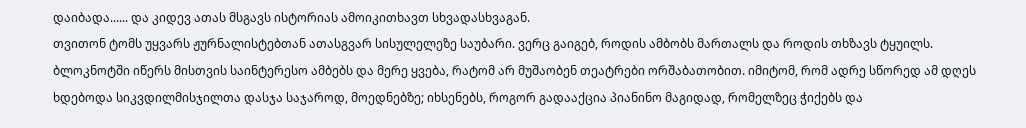დაიბადა...... და კიდევ ათას მსგავს ისტორიას ამოიკითხავთ სხვადასხვაგან.
თვითონ ტომს უყვარს ჟურნალისტებთან ათასგვარ სისულელეზე საუბარი. ვერც გაიგებ, როდის ამბობს მართალს და როდის თხზავს ტყუილს.
ბლოკნოტში იწერს მისთვის საინტერესო ამბებს და მერე ყვება, რატომ არ მუშაობენ თეატრები ორშაბათობით. იმიტომ, რომ ადრე სწორედ ამ დღეს ხდებოდა სიკვდილმისჯილთა დასჯა საჯაროდ, მოედნებზე; იხსენებს, როგორ გადააქცია პიანინო მაგიდად, რომელზეც ჭიქებს და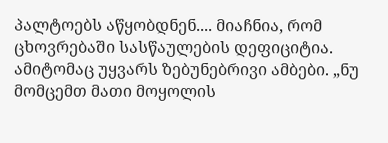პალტოებს აწყობდნენ.... მიაჩნია, რომ ცხოვრებაში სასწაულების დეფიციტია. ამიტომაც უყვარს ზებუნებრივი ამბები. „ნუ მომცემთ მათი მოყოლის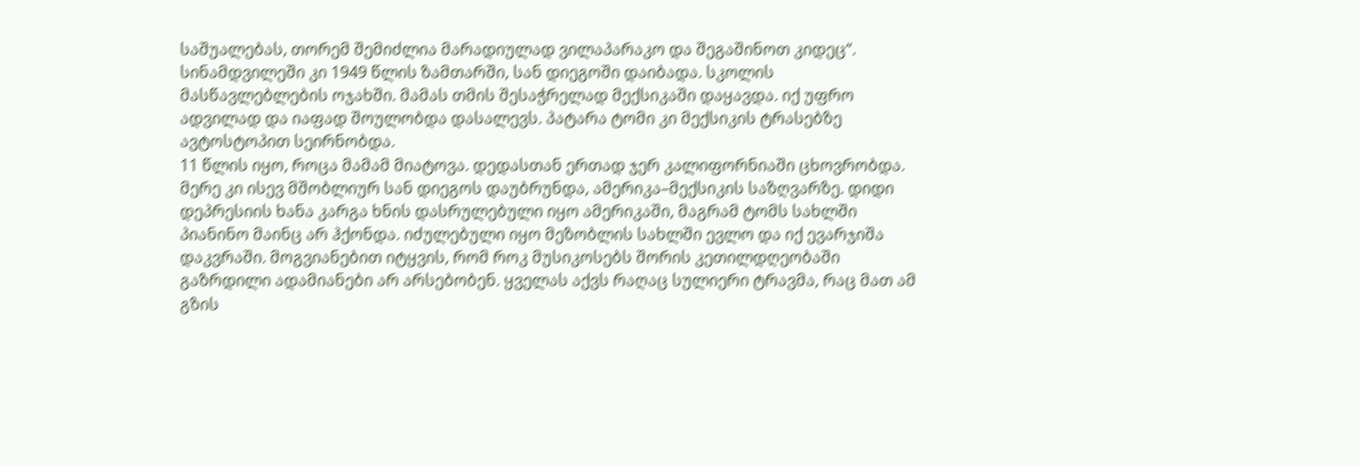საშუალებას, თორემ შემიძლია მარადიულად ვილაპარაკო და შეგაშინოთ კიდეც“.
სინამდვილეში კი 1949 წლის ზამთარში, სან დიეგოში დაიბადა. სკოლის მასწავლებლების ოჯახში. მამას თმის შესაჭრელად მექსიკაში დაყავდა. იქ უფრო ადვილად და იაფად შოულობდა დასალევს. პატარა ტომი კი მექსიკის ტრასებზე ავტოსტოპით სეირნობდა.
11 წლის იყო, როცა მამამ მიატოვა. დედასთან ერთად ჯერ კალიფორნიაში ცხოვრობდა. მერე კი ისევ მშობლიურ სან დიეგოს დაუბრუნდა, ამერიკა–მექსიკის საზღვარზე. დიდი დეპრესიის ხანა კარგა ხნის დასრულებული იყო ამერიკაში, მაგრამ ტომს სახლში პიანინო მაინც არ ჰქონდა. იძულებული იყო მეზობლის სახლში ევლო და იქ ევარჯიშა დაკვრაში. მოგვიანებით იტყვის, რომ როკ მუსიკოსებს შორის კეთილდღეობაში გაზრდილი ადამიანები არ არსებობენ. ყველას აქვს რაღაც სულიერი ტრავმა, რაც მათ ამ გზის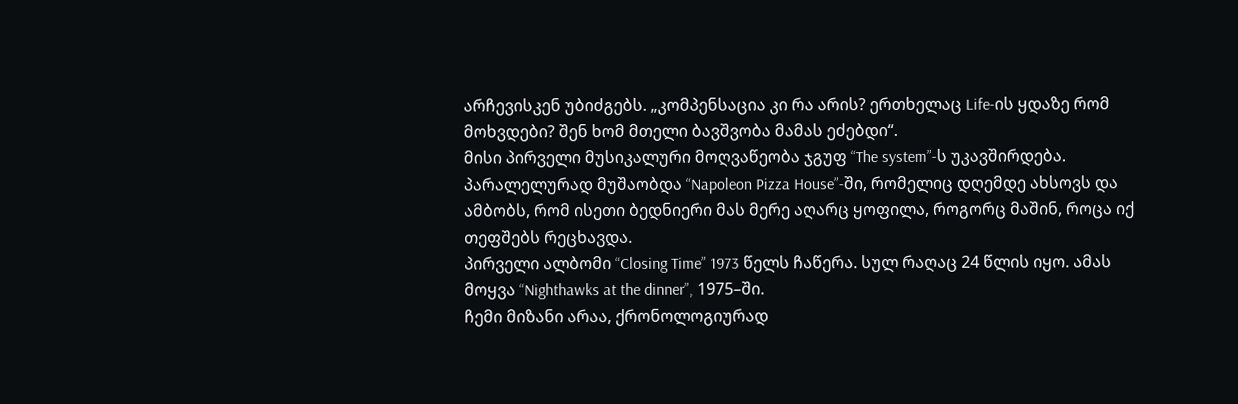არჩევისკენ უბიძგებს. „კომპენსაცია კი რა არის? ერთხელაც Life-ის ყდაზე რომ მოხვდები? შენ ხომ მთელი ბავშვობა მამას ეძებდი“.
მისი პირველი მუსიკალური მოღვაწეობა ჯგუფ “The system”-ს უკავშირდება. პარალელურად მუშაობდა “Napoleon Pizza House”-ში, რომელიც დღემდე ახსოვს და ამბობს, რომ ისეთი ბედნიერი მას მერე აღარც ყოფილა, როგორც მაშინ, როცა იქ თეფშებს რეცხავდა.
პირველი ალბომი “Closing Time” 1973 წელს ჩაწერა. სულ რაღაც 24 წლის იყო. ამას მოყვა “Nighthawks at the dinner”, 1975–ში.
ჩემი მიზანი არაა, ქრონოლოგიურად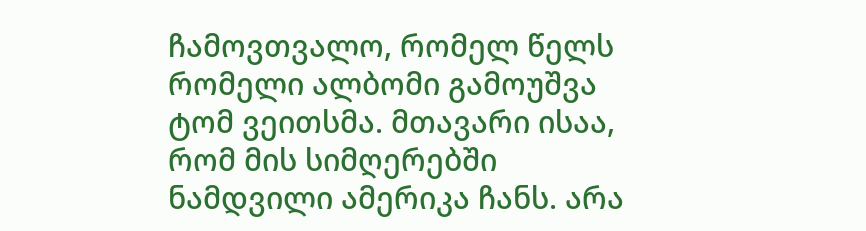ჩამოვთვალო, რომელ წელს რომელი ალბომი გამოუშვა ტომ ვეითსმა. მთავარი ისაა, რომ მის სიმღერებში ნამდვილი ამერიკა ჩანს. არა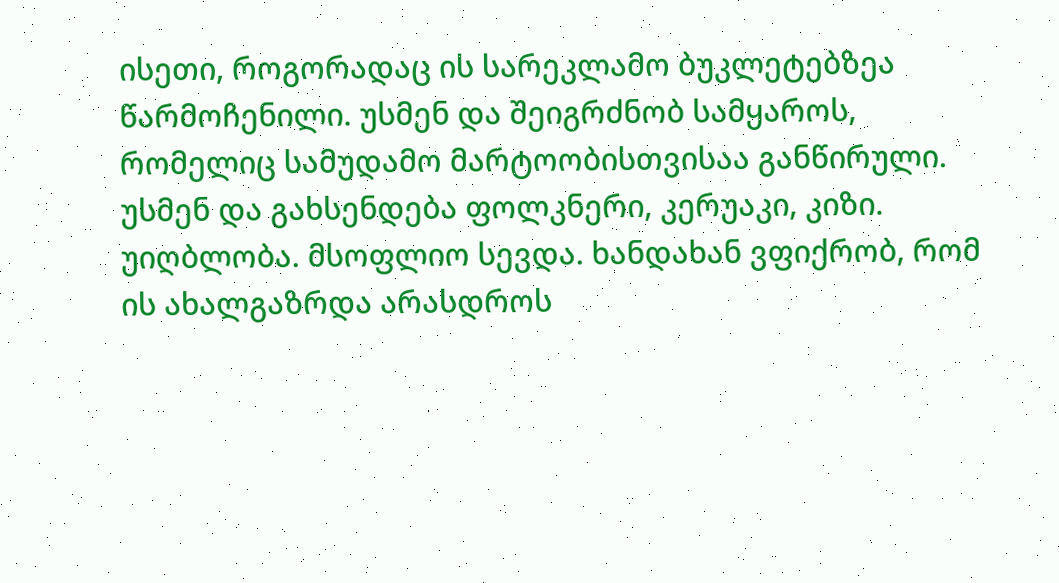ისეთი, როგორადაც ის სარეკლამო ბუკლეტებზეა წარმოჩენილი. უსმენ და შეიგრძნობ სამყაროს, რომელიც სამუდამო მარტოობისთვისაა განწირული. უსმენ და გახსენდება ფოლკნერი, კერუაკი, კიზი. უიღბლობა. მსოფლიო სევდა. ხანდახან ვფიქრობ, რომ ის ახალგაზრდა არასდროს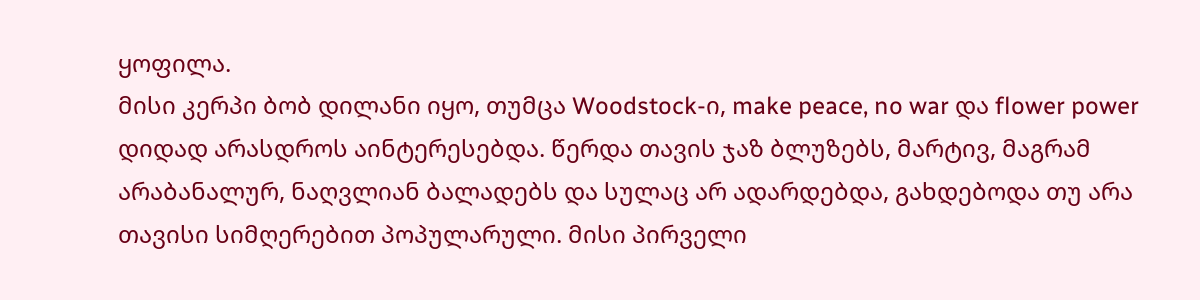ყოფილა.
მისი კერპი ბობ დილანი იყო, თუმცა Woodstock-ი, make peace, no war და flower power დიდად არასდროს აინტერესებდა. წერდა თავის ჯაზ ბლუზებს, მარტივ, მაგრამ არაბანალურ, ნაღვლიან ბალადებს და სულაც არ ადარდებდა, გახდებოდა თუ არა თავისი სიმღერებით პოპულარული. მისი პირველი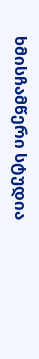ხმისჩამწერი სტუდია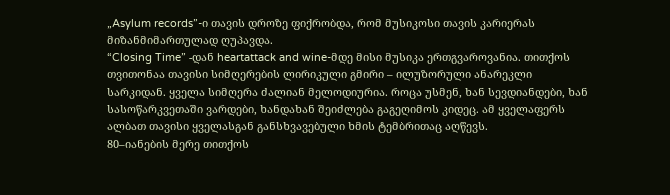„Asylum records”-ი თავის დროზე ფიქრობდა, რომ მუსიკოსი თავის კარიერას მიზანმიმართულად ღუპავდა.
“Closing Time” -დან heartattack and wine-მდე მისი მუსიკა ერთგვაროვანია. თითქოს თვითონაა თავისი სიმღერების ლირიკული გმირი – ილუზორული ანარეკლი სარკიდან. ყველა სიმღერა ძალიან მელოდიურია. როცა უსმენ, ხან სევდიანდები, ხან სასოწარკვეთაში ვარდები, ხანდახან შეიძლება გაგეღიმოს კიდეც. ამ ყველაფერს ალბათ თავისი ყველასგან განსხვავებული ხმის ტემბრითაც აღწევს.
80–იანების მერე თითქოს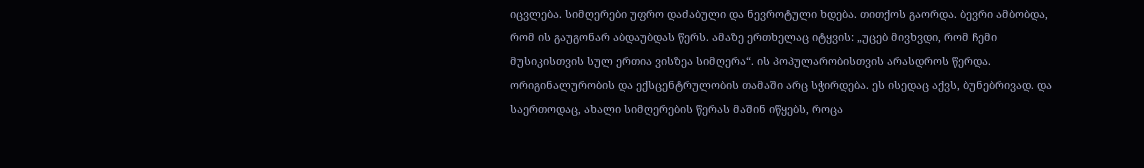იცვლება. სიმღერები უფრო დაძაბული და ნევროტული ხდება. თითქოს გაორდა. ბევრი ამბობდა, რომ ის გაუგონარ აბდაუბდას წერს. ამაზე ერთხელაც იტყვის: „უცებ მივხვდი, რომ ჩემი მუსიკისთვის სულ ერთია ვისზეა სიმღერა“. ის პოპულარობისთვის არასდროს წერდა. ორიგინალურობის და ექსცენტრულობის თამაში არც სჭირდება. ეს ისედაც აქვს, ბუნებრივად. და საერთოდაც, ახალი სიმღერების წერას მაშინ იწყებს, როცა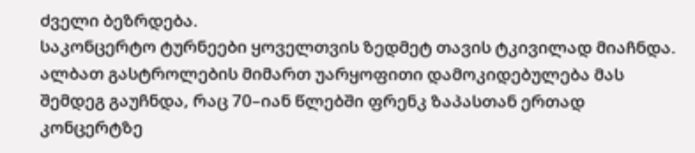ძველი ბეზრდება.
საკონცერტო ტურნეები ყოველთვის ზედმეტ თავის ტკივილად მიაჩნდა. ალბათ გასტროლების მიმართ უარყოფითი დამოკიდებულება მას შემდეგ გაუჩნდა, რაც 70–იან წლებში ფრენკ ზაპასთან ერთად კონცერტზე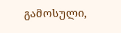გამოსული,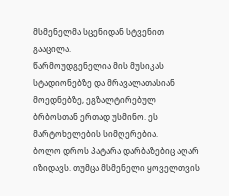მსმენელმა სცენიდან სტვენით გააცილა.
წარმოუდგენელია მის მუსიკას სტადიონებზე და მრავალათასიან მოედნებზე, ეგზალტირებულ ბრბოსთან ერთად უსმინო. ეს მარტოხელების სიმღერებია.
ბოლო დროს პატარა დარბაზებიც აღარ იზიდავს. თუმცა მსმენელი ყოველთვის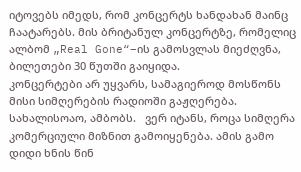იტოვებს იმედს, რომ კონცერტს ხანდახან მაინც ჩაატარებს. მის ბრიტანულ კონცერტზე, რომელიც ალბომ „Real Gone“–ის გამოსვლას მიეძღვნა, ბილეთები 30 წუთში გაიყიდა.
კონცერტები არ უყვარს, სამაგიეროდ მოსწონს მისი სიმღერების რადიოში გაჟღერება. სახალისოაო, ამბობს.   ვერ იტანს, როცა სიმღერა კომერციული მიზნით გამოიყენება. ამის გამო დიდი ხნის წინ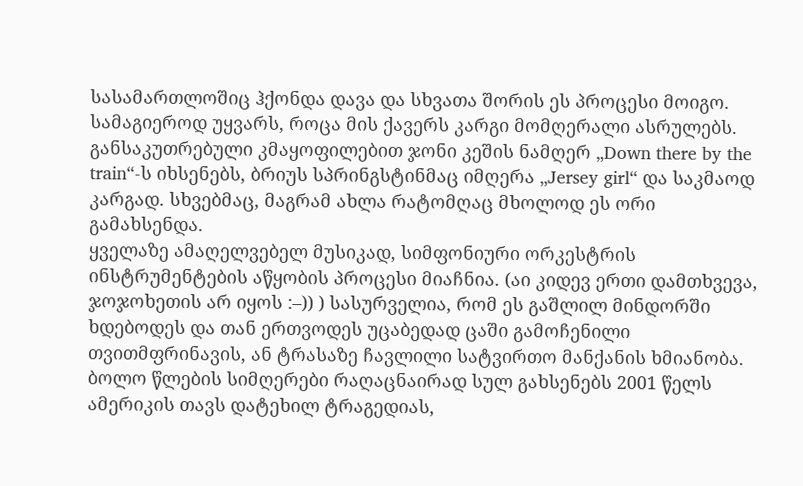სასამართლოშიც ჰქონდა დავა და სხვათა შორის ეს პროცესი მოიგო. სამაგიეროდ უყვარს, როცა მის ქავერს კარგი მომღერალი ასრულებს. განსაკუთრებული კმაყოფილებით ჯონი კეშის ნამღერ „Down there by the train“-ს იხსენებს, ბრიუს სპრინგსტინმაც იმღერა „Jersey girl“ და საკმაოდ კარგად. სხვებმაც, მაგრამ ახლა რატომღაც მხოლოდ ეს ორი გამახსენდა.
ყველაზე ამაღელვებელ მუსიკად, სიმფონიური ორკესტრის ინსტრუმენტების აწყობის პროცესი მიაჩნია. (აი კიდევ ერთი დამთხვევა, ჯოჯოხეთის არ იყოს :–)) ) სასურველია, რომ ეს გაშლილ მინდორში ხდებოდეს და თან ერთვოდეს უცაბედად ცაში გამოჩენილი თვითმფრინავის, ან ტრასაზე ჩავლილი სატვირთო მანქანის ხმიანობა.
ბოლო წლების სიმღერები რაღაცნაირად სულ გახსენებს 2001 წელს ამერიკის თავს დატეხილ ტრაგედიას,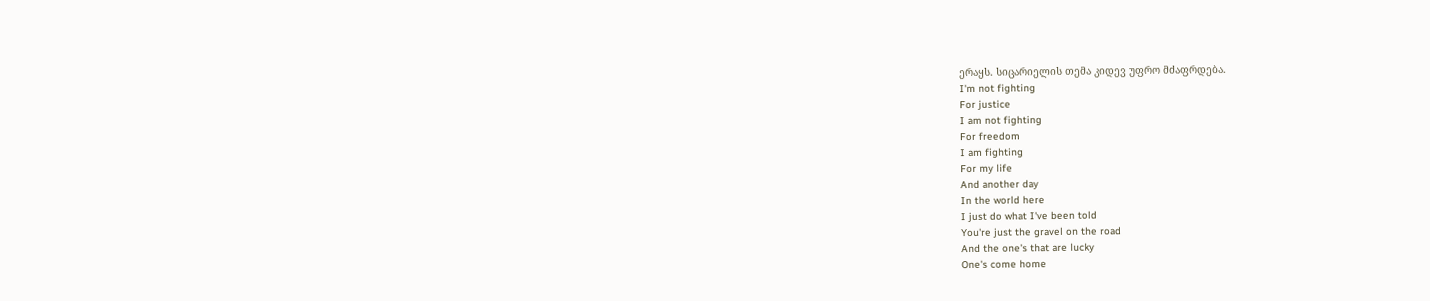ერაყს. სიცარიელის თემა კიდევ უფრო მძაფრდება.
I'm not fighting
For justice
I am not fighting
For freedom
I am fighting
For my life
And another day
In the world here
I just do what I've been told
You're just the gravel on the road
And the one's that are lucky
One's come home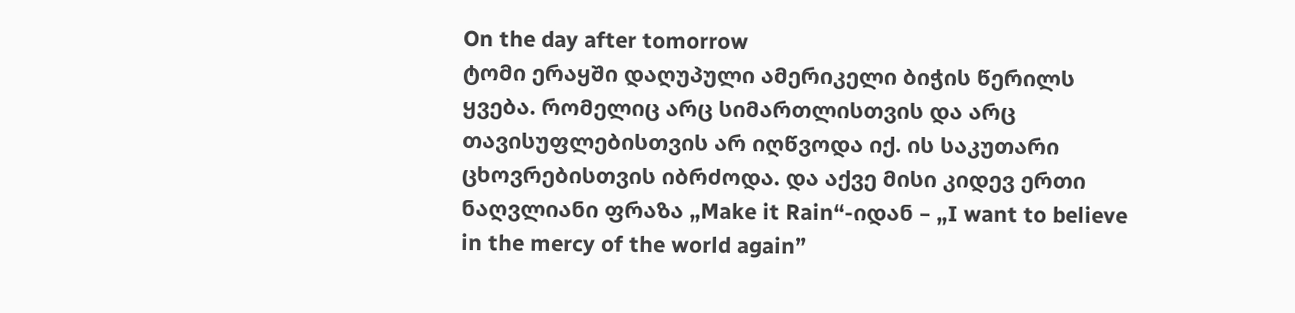On the day after tomorrow
ტომი ერაყში დაღუპული ამერიკელი ბიჭის წერილს ყვება. რომელიც არც სიმართლისთვის და არც თავისუფლებისთვის არ იღწვოდა იქ. ის საკუთარი ცხოვრებისთვის იბრძოდა. და აქვე მისი კიდევ ერთი ნაღვლიანი ფრაზა „Make it Rain“-იდან – „I want to believe in the mercy of the world again”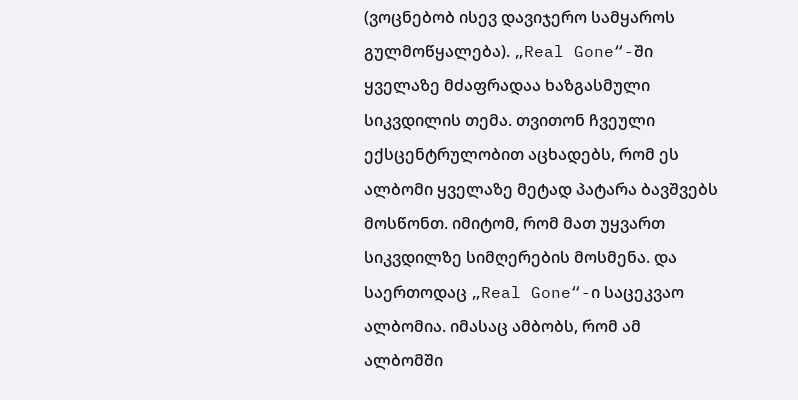(ვოცნებობ ისევ დავიჯერო სამყაროს გულმოწყალება). „Real Gone“-ში ყველაზე მძაფრადაა ხაზგასმული სიკვდილის თემა. თვითონ ჩვეული ექსცენტრულობით აცხადებს, რომ ეს ალბომი ყველაზე მეტად პატარა ბავშვებს მოსწონთ. იმიტომ, რომ მათ უყვართ სიკვდილზე სიმღერების მოსმენა. და საერთოდაც „Real Gone“-ი საცეკვაო ალბომია. იმასაც ამბობს, რომ ამ ალბომში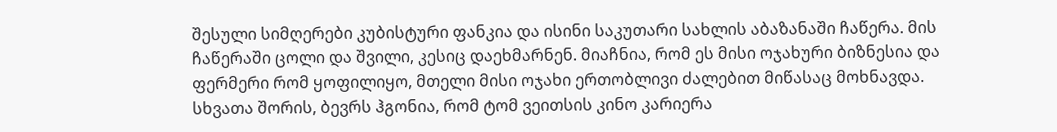შესული სიმღერები კუბისტური ფანკია და ისინი საკუთარი სახლის აბაზანაში ჩაწერა. მის ჩაწერაში ცოლი და შვილი, კესიც დაეხმარნენ. მიაჩნია, რომ ეს მისი ოჯახური ბიზნესია და ფერმერი რომ ყოფილიყო, მთელი მისი ოჯახი ერთობლივი ძალებით მიწასაც მოხნავდა.
სხვათა შორის, ბევრს ჰგონია, რომ ტომ ვეითსის კინო კარიერა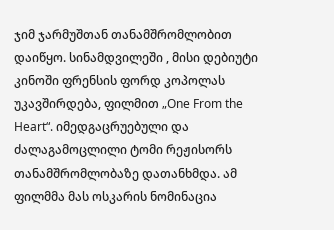ჯიმ ჯარმუშთან თანამშრომლობით დაიწყო. სინამდვილეში , მისი დებიუტი კინოში ფრენსის ფორდ კოპოლას უკავშირდება, ფილმით „One From the Heart“. იმედგაცრუებული და ძალაგამოცლილი ტომი რეჟისორს თანამშრომლობაზე დათანხმდა. ამ ფილმმა მას ოსკარის ნომინაცია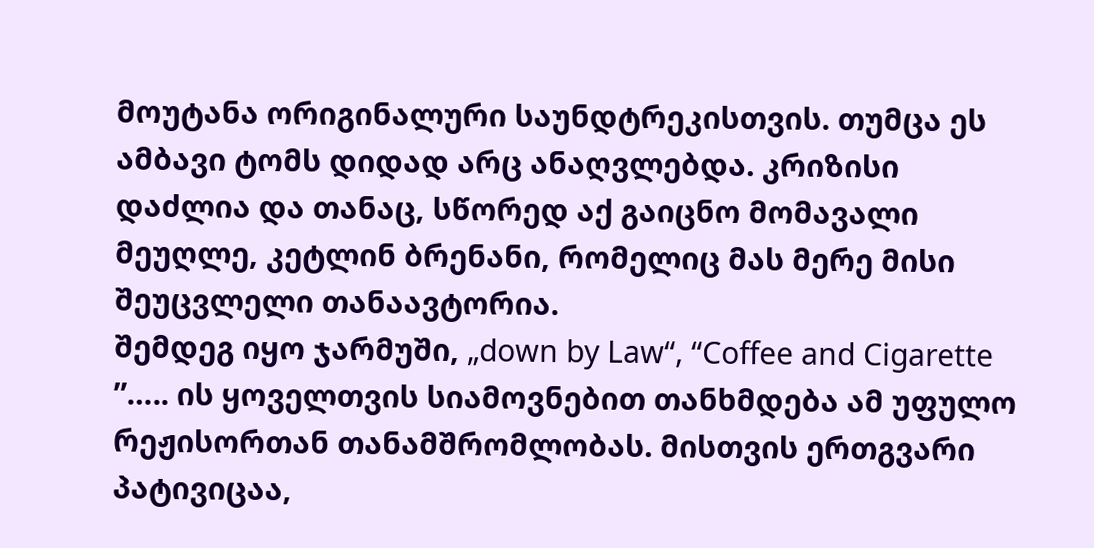მოუტანა ორიგინალური საუნდტრეკისთვის. თუმცა ეს ამბავი ტომს დიდად არც ანაღვლებდა. კრიზისი დაძლია და თანაც, სწორედ აქ გაიცნო მომავალი მეუღლე, კეტლინ ბრენანი, რომელიც მას მერე მისი შეუცვლელი თანაავტორია.
შემდეგ იყო ჯარმუში, „down by Law“, “Coffee and Cigarette ”….. ის ყოველთვის სიამოვნებით თანხმდება ამ უფულო რეჟისორთან თანამშრომლობას. მისთვის ერთგვარი პატივიცაა,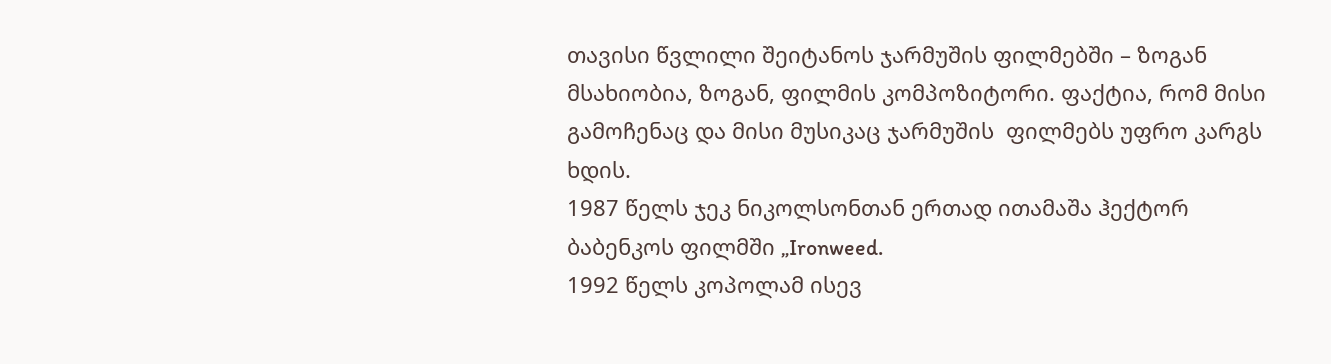თავისი წვლილი შეიტანოს ჯარმუშის ფილმებში – ზოგან მსახიობია, ზოგან, ფილმის კომპოზიტორი. ფაქტია, რომ მისი გამოჩენაც და მისი მუსიკაც ჯარმუშის  ფილმებს უფრო კარგს ხდის.
1987 წელს ჯეკ ნიკოლსონთან ერთად ითამაშა ჰექტორ ბაბენკოს ფილმში „Ironweed.
1992 წელს კოპოლამ ისევ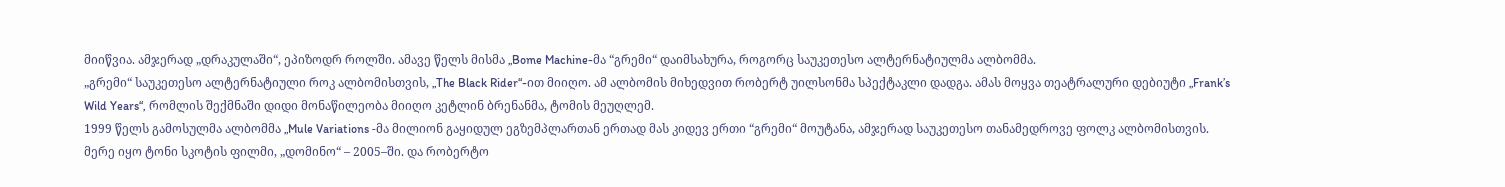მიიწვია. ამჯერად „დრაკულაში“, ეპიზოდრ როლში. ამავე წელს მისმა „Bome Machine-მა “გრემი“ დაიმსახურა, როგორც საუკეთესო ალტერნატიულმა ალბომმა.
„გრემი“ საუკეთესო ალტერნატიული როკ ალბომისთვის, „The Black Rider“-ით მიიღო. ამ ალბომის მიხედვით რობერტ უილსონმა სპექტაკლი დადგა. ამას მოყვა თეატრალური დებიუტი „Frank’s Wild Years“, რომლის შექმნაში დიდი მონაწილეობა მიიღო კეტლინ ბრენანმა, ტომის მეუღლემ.
1999 წელს გამოსულმა ალბომმა „Mule Variations -მა მილიონ გაყიდულ ეგზემპლართან ერთად მას კიდევ ერთი “გრემი“ მოუტანა, ამჯერად საუკეთესო თანამედროვე ფოლკ ალბომისთვის.
მერე იყო ტონი სკოტის ფილმი, „დომინო“ – 2005–ში. და რობერტო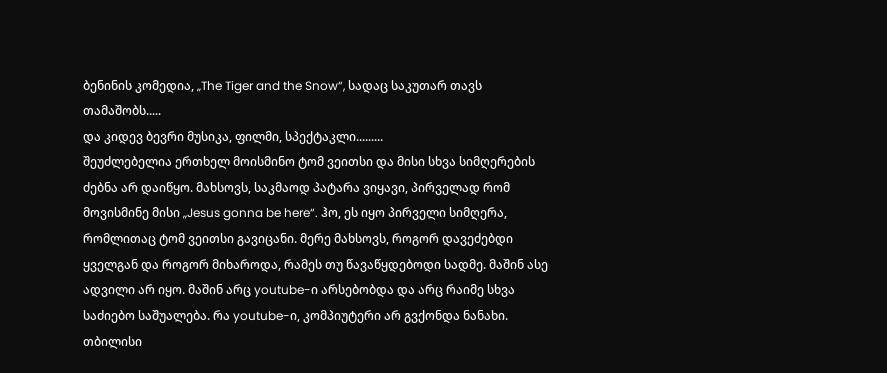ბენინის კომედია, „The Tiger and the Snow“, სადაც საკუთარ თავს თამაშობს.....
და კიდევ ბევრი მუსიკა, ფილმი, სპექტაკლი.........
შეუძლებელია ერთხელ მოისმინო ტომ ვეითსი და მისი სხვა სიმღერების ძებნა არ დაიწყო. მახსოვს, საკმაოდ პატარა ვიყავი, პირველად რომ მოვისმინე მისი „Jesus gonna be here“. ჰო, ეს იყო პირველი სიმღერა, რომლითაც ტომ ვეითსი გავიცანი. მერე მახსოვს, როგორ დავეძებდი ყველგან და როგორ მიხაროდა, რამეს თუ წავაწყდებოდი სადმე. მაშინ ასე ადვილი არ იყო. მაშინ არც youtube-ი არსებობდა და არც რაიმე სხვა საძიებო საშუალება. რა youtube-ი, კომპიუტერი არ გვქონდა ნანახი. თბილისი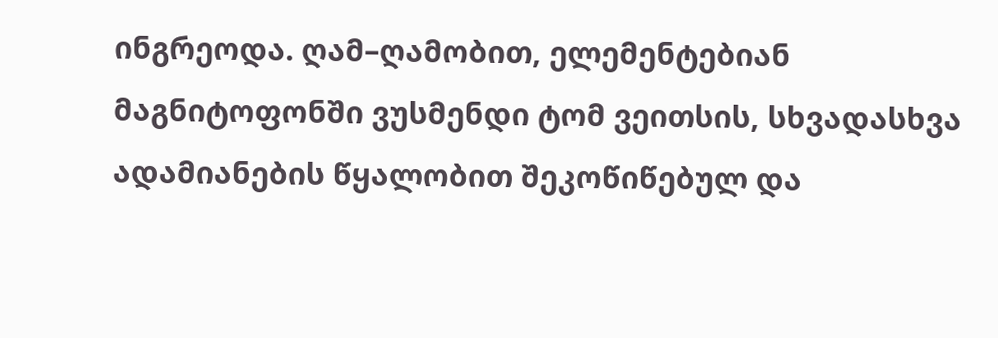ინგრეოდა. ღამ–ღამობით, ელემენტებიან მაგნიტოფონში ვუსმენდი ტომ ვეითსის, სხვადასხვა ადამიანების წყალობით შეკოწიწებულ და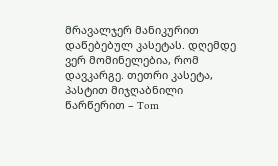მრავალჯერ მანიკურით დაწებებულ კასეტას. დღემდე ვერ მომინელებია, რომ დავკარგე. თეთრი კასეტა, პასტით მიჯღაბნილი წარწერით – Tom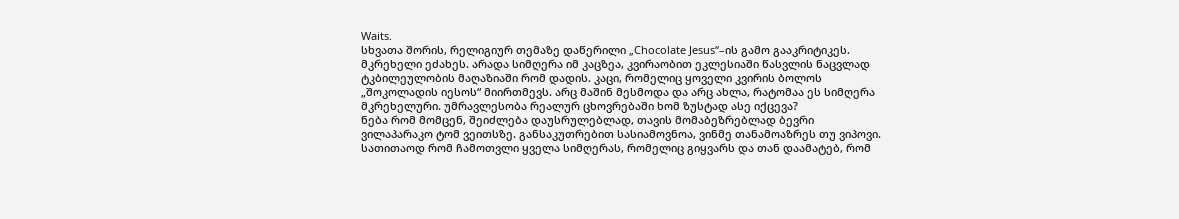Waits.
სხვათა შორის, რელიგიურ თემაზე დაწერილი „Chocolate Jesus“–ის გამო გააკრიტიკეს. მკრეხელი ეძახეს. არადა სიმღერა იმ კაცზეა, კვირაობით ეკლესიაში წასვლის ნაცვლად ტკბილეულობის მაღაზიაში რომ დადის. კაცი, რომელიც ყოველი კვირის ბოლოს „შოკოლადის იესოს“ მიირთმევს. არც მაშინ მესმოდა და არც ახლა, რატომაა ეს სიმღერა მკრეხელური. უმრავლესობა რეალურ ცხოვრებაში ხომ ზუსტად ასე იქცევა?
ნება რომ მომცენ, შეიძლება დაუსრულებლად, თავის მომაბეზრებლად ბევრი ვილაპარაკო ტომ ვეითსზე. განსაკუთრებით სასიამოვნოა, ვინმე თანამოაზრეს თუ ვიპოვი. სათითაოდ რომ ჩამოთვლი ყველა სიმღერას, რომელიც გიყვარს და თან დაამატებ, რომ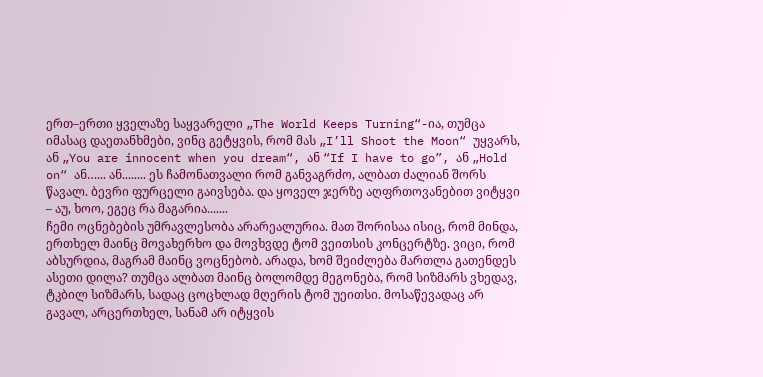ერთ–ერთი ყველაზე საყვარელი „The World Keeps Turning“-ია, თუმცა იმასაც დაეთანხმები, ვინც გეტყვის, რომ მას „I’ll Shoot the Moon“ უყვარს, ან „You are innocent when you dream“, ან “If I have to go”, ან „Hold on“ ან…... ან........ ეს ჩამონათვალი რომ განვაგრძო, ალბათ ძალიან შორს წავალ. ბევრი ფურცელი გაივსება. და ყოველ ჯერზე აღფრთოვანებით ვიტყვი – აუ, ხოო, ეგეც რა მაგარია.......
ჩემი ოცნებების უმრავლესობა არარეალურია. მათ შორისაა ისიც, რომ მინდა, ერთხელ მაინც მოვახერხო და მოვხვდე ტომ ვეითსის კონცერტზე. ვიცი, რომ აბსურდია, მაგრამ მაინც ვოცნებობ. არადა, ხომ შეიძლება მართლა გათენდეს ასეთი დილა? თუმცა ალბათ მაინც ბოლომდე მეგონება, რომ სიზმარს ვხედავ, ტკბილ სიზმარს, სადაც ცოცხლად მღერის ტომ უეითსი. მოსაწევადაც არ გავალ, არცერთხელ, სანამ არ იტყვის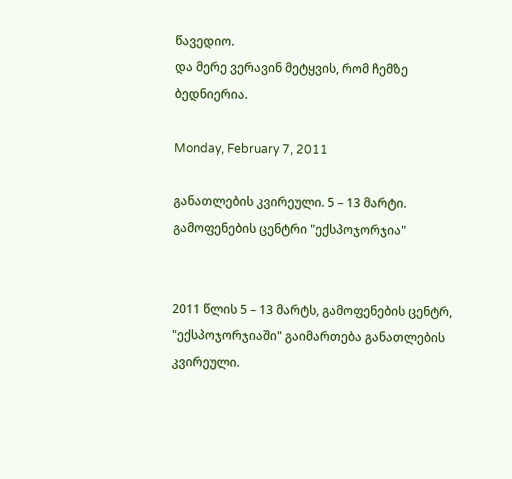წავედიო.
და მერე ვერავინ მეტყვის, რომ ჩემზე ბედნიერია.

Monday, February 7, 2011

განათლების კვირეული. 5 – 13 მარტი. გამოფენების ცენტრი "ექსპოჯორჯია"


2011 წლის 5 – 13 მარტს, გამოფენების ცენტრ, "ექსპოჯორჯიაში" გაიმართება განათლების კვირეული.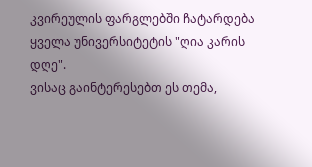კვირეულის ფარგლებში ჩატარდება ყველა უნივერსიტეტის "ღია კარის დღე".
ვისაც გაინტერესებთ ეს თემა,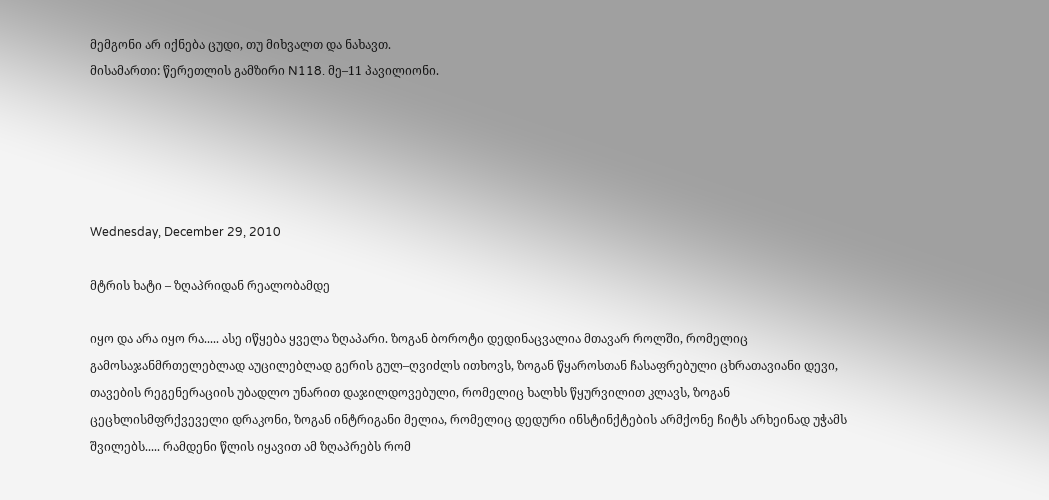მემგონი არ იქნება ცუდი, თუ მიხვალთ და ნახავთ.
მისამართი: წერეთლის გამზირი N118. მე–11 პავილიონი.





Wednesday, December 29, 2010

მტრის ხატი – ზღაპრიდან რეალობამდე

იყო და არა იყო რა..... ასე იწყება ყველა ზღაპარი. ზოგან ბოროტი დედინაცვალია მთავარ როლში, რომელიც გამოსაჯანმრთელებლად აუცილებლად გერის გულ–ღვიძლს ითხოვს, ზოგან წყაროსთან ჩასაფრებული ცხრათავიანი დევი, თავების რეგენერაციის უბადლო უნარით დაჯილდოვებული, რომელიც ხალხს წყურვილით კლავს, ზოგან ცეცხლისმფრქვეველი დრაკონი, ზოგან ინტრიგანი მელია, რომელიც დედური ინსტინქტების არმქონე ჩიტს არხეინად უჭამს შვილებს..... რამდენი წლის იყავით ამ ზღაპრებს რომ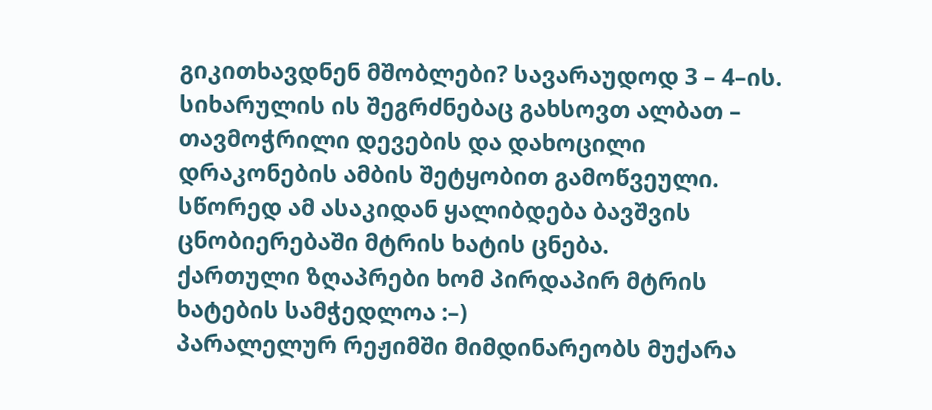გიკითხავდნენ მშობლები? სავარაუდოდ 3 – 4–ის. სიხარულის ის შეგრძნებაც გახსოვთ ალბათ – თავმოჭრილი დევების და დახოცილი დრაკონების ამბის შეტყობით გამოწვეული. სწორედ ამ ასაკიდან ყალიბდება ბავშვის ცნობიერებაში მტრის ხატის ცნება.
ქართული ზღაპრები ხომ პირდაპირ მტრის ხატების სამჭედლოა :–)
პარალელურ რეჟიმში მიმდინარეობს მუქარა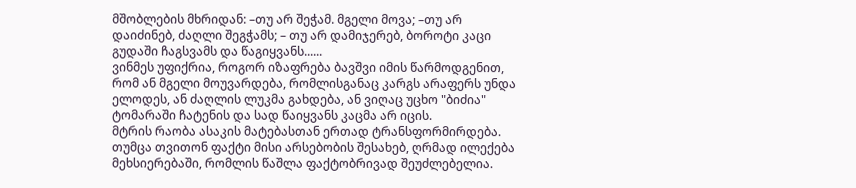მშობლების მხრიდან: –თუ არ შეჭამ. მგელი მოვა; –თუ არ დაიძინებ, ძაღლი შეგჭამს; – თუ არ დამიჯერებ, ბოროტი კაცი გუდაში ჩაგსვამს და წაგიყვანს......
ვინმეს უფიქრია, როგორ იზაფრება ბავშვი იმის წარმოდგენით, რომ ან მგელი მოუვარდება, რომლისგანაც კარგს არაფერს უნდა ელოდეს, ან ძაღლის ლუკმა გახდება, ან ვიღაც უცხო "ბიძია" ტომარაში ჩატენის და სად წაიყვანს კაცმა არ იცის.
მტრის რაობა ასაკის მატებასთან ერთად ტრანსფორმირდება. თუმცა თვითონ ფაქტი მისი არსებობის შესახებ, ღრმად ილექება მეხსიერებაში, რომლის წაშლა ფაქტობრივად შეუძლებელია.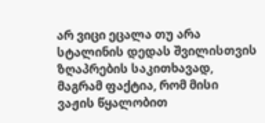არ ვიცი ეცალა თუ არა სტალინის დედას შვილისთვის ზღაპრების საკითხავად, მაგრამ ფაქტია, რომ მისი ვაჟის წყალობით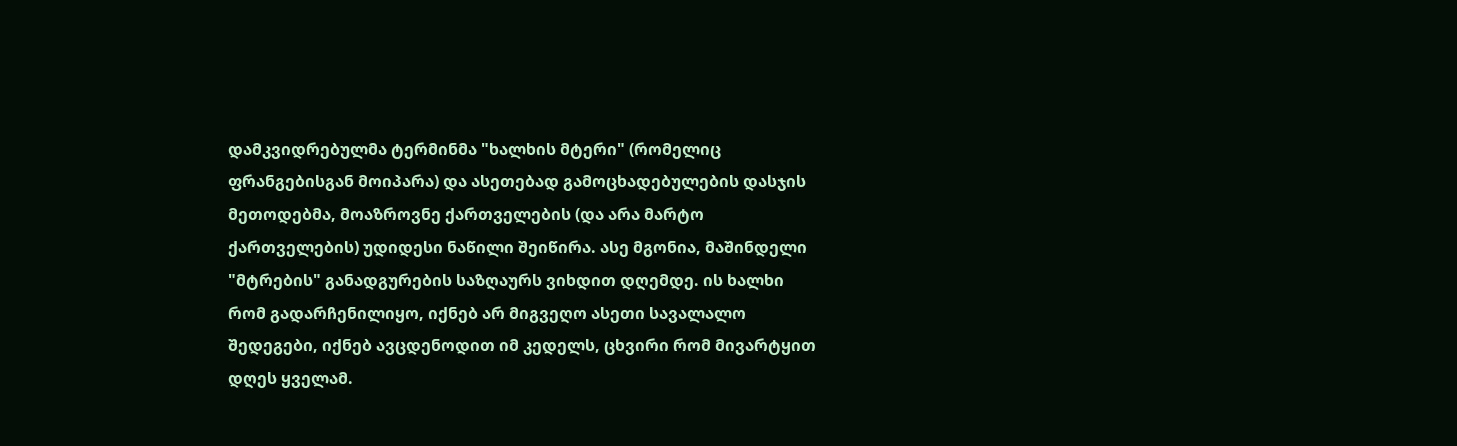დამკვიდრებულმა ტერმინმა "ხალხის მტერი" (რომელიც ფრანგებისგან მოიპარა) და ასეთებად გამოცხადებულების დასჯის მეთოდებმა, მოაზროვნე ქართველების (და არა მარტო ქართველების) უდიდესი ნაწილი შეიწირა. ასე მგონია, მაშინდელი "მტრების" განადგურების საზღაურს ვიხდით დღემდე. ის ხალხი რომ გადარჩენილიყო, იქნებ არ მიგვეღო ასეთი სავალალო შედეგები, იქნებ ავცდენოდით იმ კედელს, ცხვირი რომ მივარტყით დღეს ყველამ.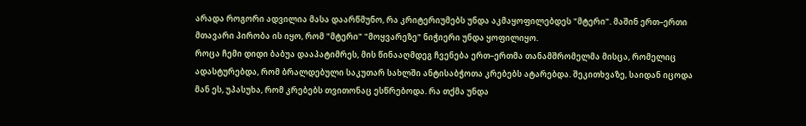არადა როგორი ადვილია მასა დაარწმუნო, რა კრიტერიუმებს უნდა აკმაყოფილებდეს "მტერი". მაშინ ერთ–ერთი მთავარი პირობა ის იყო, რომ "მტერი" "მოყვარეზე" ნიჭიერი უნდა ყოფილიყო.
როცა ჩემი დიდი ბაბუა დააპატიმრეს, მის წინააღმდეგ ჩვენება ერთ–ერთმა თანამშრომელმა მისცა, რომელიც ადასტურებდა, რომ ბრალდებული საკუთარ სახლში ანტისაბჭოთა კრებებს ატარებდა. შეკითხვაზე, საიდან იცოდა მან ეს, უპასუხა, რომ კრებებს თვითონაც ესწრებოდა. რა თქმა უნდა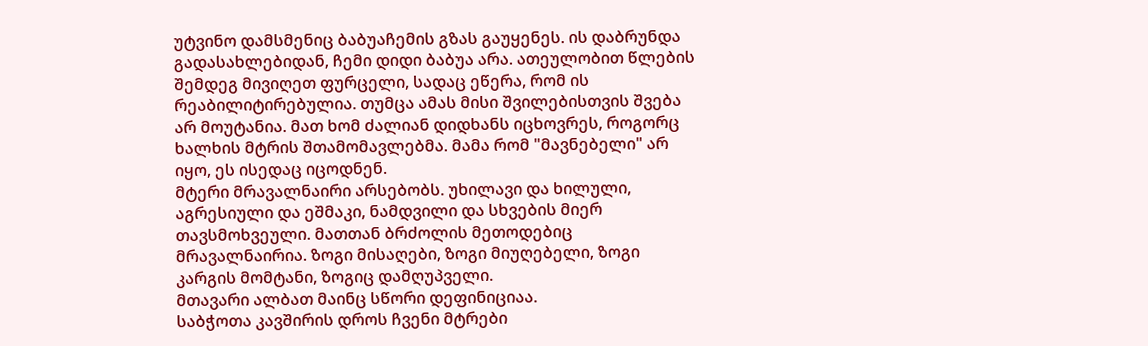უტვინო დამსმენიც ბაბუაჩემის გზას გაუყენეს. ის დაბრუნდა გადასახლებიდან, ჩემი დიდი ბაბუა არა. ათეულობით წლების შემდეგ მივიღეთ ფურცელი, სადაც ეწერა, რომ ის რეაბილიტირებულია. თუმცა ამას მისი შვილებისთვის შვება არ მოუტანია. მათ ხომ ძალიან დიდხანს იცხოვრეს, როგორც ხალხის მტრის შთამომავლებმა. მამა რომ "მავნებელი" არ იყო, ეს ისედაც იცოდნენ.
მტერი მრავალნაირი არსებობს. უხილავი და ხილული, აგრესიული და ეშმაკი, ნამდვილი და სხვების მიერ თავსმოხვეული. მათთან ბრძოლის მეთოდებიც მრავალნაირია. ზოგი მისაღები, ზოგი მიუღებელი, ზოგი კარგის მომტანი, ზოგიც დამღუპველი.
მთავარი ალბათ მაინც სწორი დეფინიციაა.
საბჭოთა კავშირის დროს ჩვენი მტრები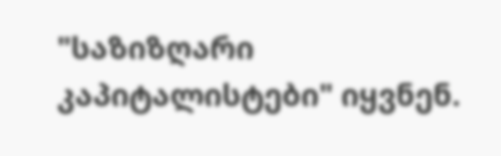"საზიზღარი კაპიტალისტები" იყვნენ.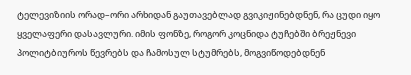ტელევიზიის ორად–ორი არხიდან გაუთავებლად გვიკიჟინებდნენ, რა ცუდი იყო ყველაფერი დასავლური. იმის ფონზე, როგორ კოცნიდა ტუჩებში ბრეჟნევი პოლიტბიუროს წევრებს და ჩამოსულ სტუმრებს, მოგვიწოდებდნენ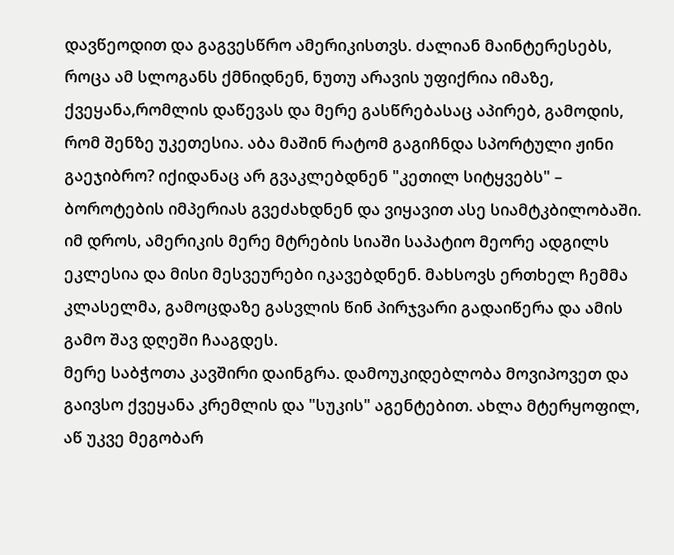დავწეოდით და გაგვესწრო ამერიკისთვს. ძალიან მაინტერესებს, როცა ამ სლოგანს ქმნიდნენ, ნუთუ არავის უფიქრია იმაზე, ქვეყანა,რომლის დაწევას და მერე გასწრებასაც აპირებ, გამოდის, რომ შენზე უკეთესია. აბა მაშინ რატომ გაგიჩნდა სპორტული ჟინი გაეჯიბრო? იქიდანაც არ გვაკლებდნენ "კეთილ სიტყვებს" – ბოროტების იმპერიას გვეძახდნენ და ვიყავით ასე სიამტკბილობაში.
იმ დროს, ამერიკის მერე მტრების სიაში საპატიო მეორე ადგილს ეკლესია და მისი მესვეურები იკავებდნენ. მახსოვს ერთხელ ჩემმა კლასელმა, გამოცდაზე გასვლის წინ პირჯვარი გადაიწერა და ამის გამო შავ დღეში ჩააგდეს.
მერე საბჭოთა კავშირი დაინგრა. დამოუკიდებლობა მოვიპოვეთ და გაივსო ქვეყანა კრემლის და "სუკის" აგენტებით. ახლა მტერყოფილ, აწ უკვე მეგობარ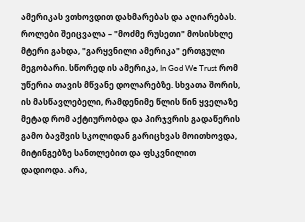ამერიკას ვთხოვდით დახმარებას და აღიარებას. როლები შეიცვალა – "მოძმე რუსეთი" მოსისხლე მტერი გახდა, "გარყვნილი ამერიკა" ერთგული მეგობარი. სწორედ ის ამერიკა, In God We Trust რომ უწერია თავის მწვანე დოლარებზე. სხვათა შორის, ის მასწავლებელი, რამდენიმე წლის წინ ყველაზე მეტად რომ აქტიურობდა და პირჯვრის გადაწერის გამო ბავშვის სკოლიდან გარიცხვას მოითხოვდა, მიტინგებზე სანთლებით და ფსკვნილით დადიოდა. არა,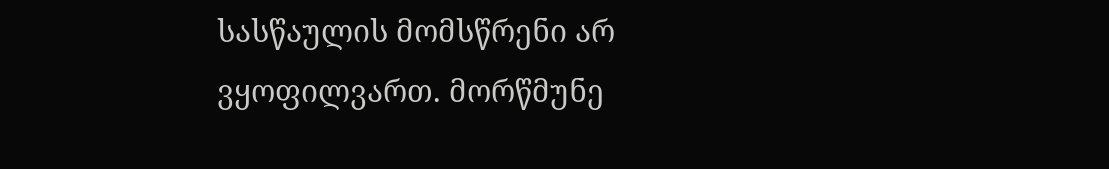სასწაულის მომსწრენი არ ვყოფილვართ. მორწმუნე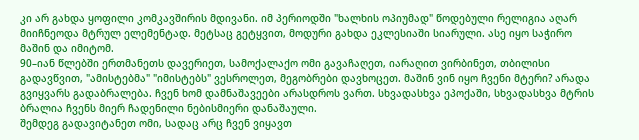კი არ გახდა ყოფილი კომკავშირის მდივანი. იმ პერიოდში "ხალხის ოპიუმად" წოდებული რელიგია აღარ მიიჩნეოდა მტრულ ელემენტად. მეტსაც გეტყვით, მოდური გახდა ეკლესიაში სიარული. ასე იყო საჭირო მაშინ და იმიტომ.
90–იან წლებში ერთმანეთს დავერიეთ, სამოქალაქო ომი გავაჩაღეთ, იარაღით ვირბინეთ, თბილისი გადავწვით, "ამისტებმა" "იმისტებს" ვესროლეთ, მეგობრები დავხოცეთ. მაშინ ვინ იყო ჩვენი მტერი? არადა გვიყვარს გადაბრალება. ჩვენ ხომ დამნაშავეები არასდროს ვართ. სხვადასხვა ეპოქაში, სხვადასხვა მტრის ბრალია ჩვენს მიერ ჩადენილი ნებისმიერი დანაშაული.
შემდეგ გადავიტანეთ ომი, სადაც არც ჩვენ ვიყავთ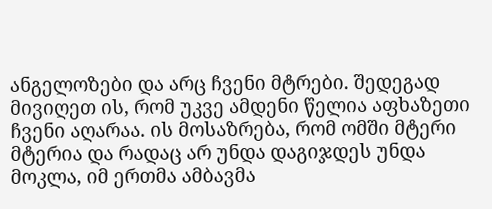ანგელოზები და არც ჩვენი მტრები. შედეგად მივიღეთ ის, რომ უკვე ამდენი წელია აფხაზეთი ჩვენი აღარაა. ის მოსაზრება, რომ ომში მტერი მტერია და რადაც არ უნდა დაგიჯდეს უნდა მოკლა, იმ ერთმა ამბავმა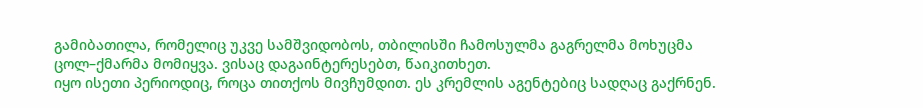გამიბათილა, რომელიც უკვე სამშვიდობოს, თბილისში ჩამოსულმა გაგრელმა მოხუცმა ცოლ–ქმარმა მომიყვა. ვისაც დაგაინტერესებთ, წაიკითხეთ.
იყო ისეთი პერიოდიც, როცა თითქოს მივჩუმდით. ეს კრემლის აგენტებიც სადღაც გაქრნენ.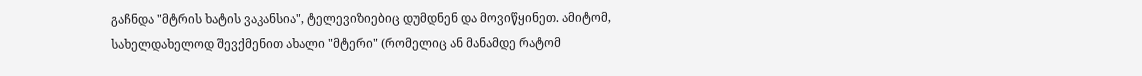გაჩნდა "მტრის ხატის ვაკანსია", ტელევიზიებიც დუმდნენ და მოვიწყინეთ. ამიტომ, სახელდახელოდ შევქმენით ახალი "მტერი" (რომელიც ან მანამდე რატომ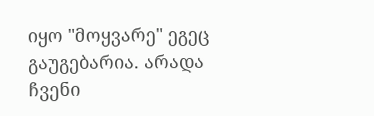იყო "მოყვარე" ეგეც გაუგებარია. არადა ჩვენი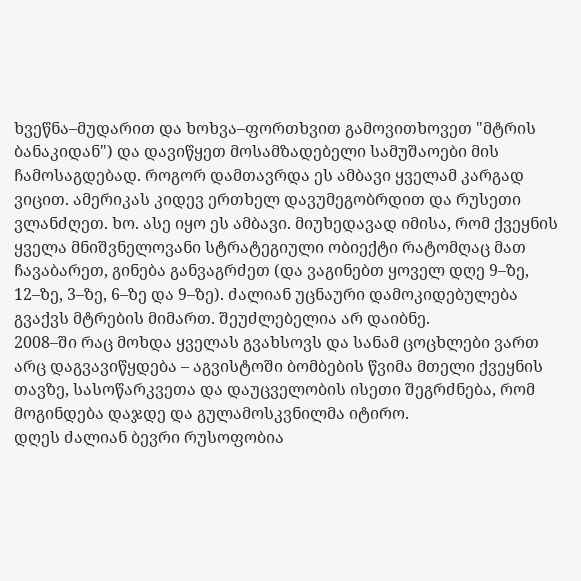ხვეწნა–მუდარით და ხოხვა–ფორთხვით გამოვითხოვეთ "მტრის ბანაკიდან") და დავიწყეთ მოსამზადებელი სამუშაოები მის ჩამოსაგდებად. როგორ დამთავრდა ეს ამბავი ყველამ კარგად ვიცით. ამერიკას კიდევ ერთხელ დავუმეგობრდით და რუსეთი ვლანძღეთ. ხო. ასე იყო ეს ამბავი. მიუხედავად იმისა, რომ ქვეყნის ყველა მნიშვნელოვანი სტრატეგიული ობიექტი რატომღაც მათ ჩავაბარეთ, გინება განვაგრძეთ (და ვაგინებთ ყოველ დღე 9–ზე, 12–ზე, 3–ზე, 6–ზე და 9–ზე). ძალიან უცნაური დამოკიდებულება გვაქვს მტრების მიმართ. შეუძლებელია არ დაიბნე.
2008–ში რაც მოხდა ყველას გვახსოვს და სანამ ცოცხლები ვართ არც დაგვავიწყდება – აგვისტოში ბომბების წვიმა მთელი ქვეყნის თავზე, სასოწარკვეთა და დაუცველობის ისეთი შეგრძნება, რომ მოგინდება დაჯდე და გულამოსკვნილმა იტირო.
დღეს ძალიან ბევრი რუსოფობია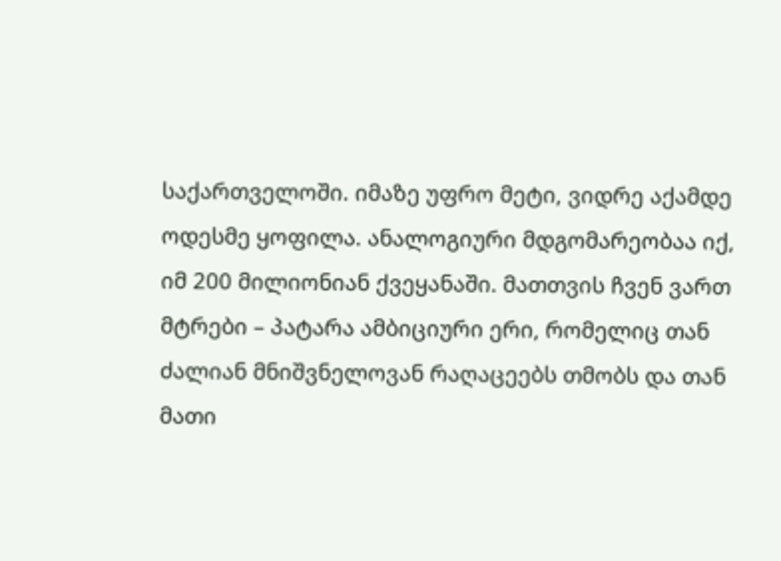საქართველოში. იმაზე უფრო მეტი, ვიდრე აქამდე ოდესმე ყოფილა. ანალოგიური მდგომარეობაა იქ, იმ 200 მილიონიან ქვეყანაში. მათთვის ჩვენ ვართ მტრები – პატარა ამბიციური ერი, რომელიც თან ძალიან მნიშვნელოვან რაღაცეებს თმობს და თან მათი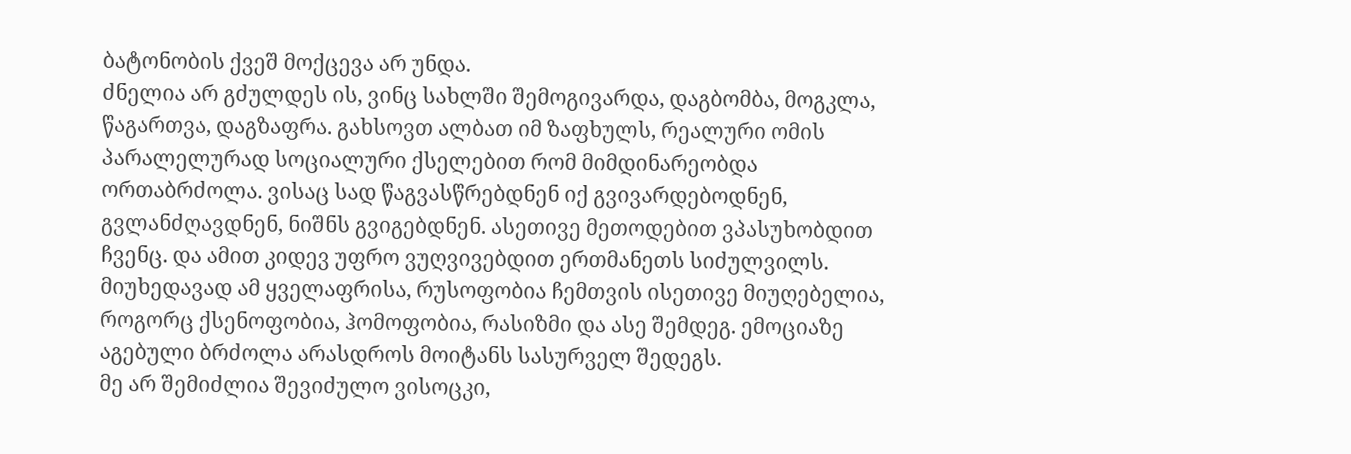ბატონობის ქვეშ მოქცევა არ უნდა.
ძნელია არ გძულდეს ის, ვინც სახლში შემოგივარდა, დაგბომბა, მოგკლა, წაგართვა, დაგზაფრა. გახსოვთ ალბათ იმ ზაფხულს, რეალური ომის პარალელურად სოციალური ქსელებით რომ მიმდინარეობდა ორთაბრძოლა. ვისაც სად წაგვასწრებდნენ იქ გვივარდებოდნენ, გვლანძღავდნენ, ნიშნს გვიგებდნენ. ასეთივე მეთოდებით ვპასუხობდით ჩვენც. და ამით კიდევ უფრო ვუღვივებდით ერთმანეთს სიძულვილს. მიუხედავად ამ ყველაფრისა, რუსოფობია ჩემთვის ისეთივე მიუღებელია, როგორც ქსენოფობია, ჰომოფობია, რასიზმი და ასე შემდეგ. ემოციაზე აგებული ბრძოლა არასდროს მოიტანს სასურველ შედეგს.
მე არ შემიძლია შევიძულო ვისოცკი,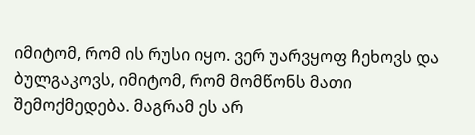იმიტომ, რომ ის რუსი იყო. ვერ უარვყოფ ჩეხოვს და ბულგაკოვს, იმიტომ, რომ მომწონს მათი შემოქმედება. მაგრამ ეს არ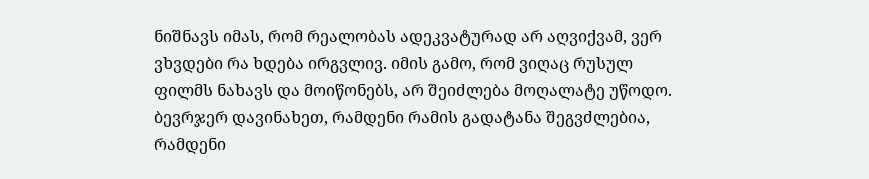ნიშნავს იმას, რომ რეალობას ადეკვატურად არ აღვიქვამ, ვერ ვხვდები რა ხდება ირგვლივ. იმის გამო, რომ ვიღაც რუსულ ფილმს ნახავს და მოიწონებს, არ შეიძლება მოღალატე უწოდო. ბევრჯერ დავინახეთ, რამდენი რამის გადატანა შეგვძლებია, რამდენი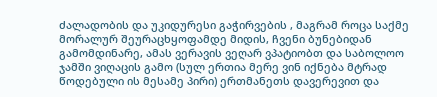ძალადობის და უკიდურესი გაჭირვების , მაგრამ როცა საქმე მორალურ შეურაცხყოფამდე მიდის, ჩვენი ბუნებიდან გამომდინარე, ამას ვერავის ვეღარ ვპატიობთ და საბოლოო ჯამში ვიღაცის გამო (სულ ერთია მერე ვინ იქნება მტრად წოდებული ის მესამე პირი) ერთმანეთს დავერევით და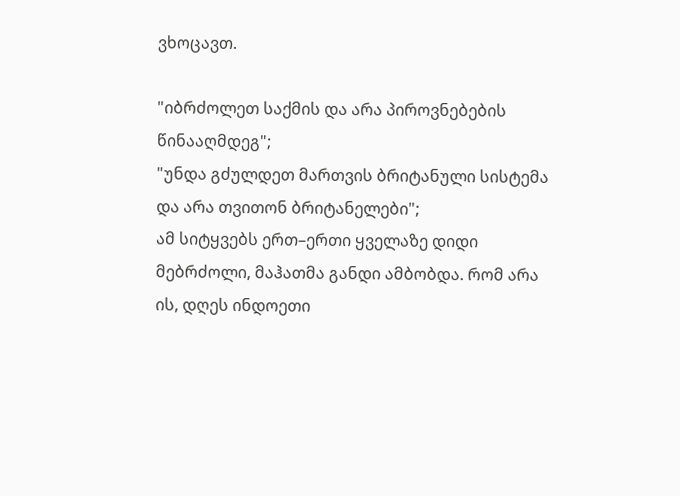ვხოცავთ.

"იბრძოლეთ საქმის და არა პიროვნებების წინააღმდეგ";
"უნდა გძულდეთ მართვის ბრიტანული სისტემა და არა თვითონ ბრიტანელები";
ამ სიტყვებს ერთ–ერთი ყველაზე დიდი მებრძოლი, მაჰათმა განდი ამბობდა. რომ არა ის, დღეს ინდოეთი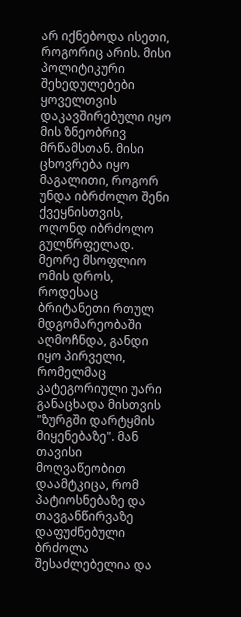არ იქნებოდა ისეთი, როგორიც არის. მისი პოლიტიკური შეხედულებები ყოველთვის დაკავშირებული იყო მის ზნეობრივ მრწამსთან. მისი ცხოვრება იყო მაგალითი, როგორ უნდა იბრძოლო შენი ქვეყნისთვის, ოღონდ იბრძოლო გულწრფელად. მეორე მსოფლიო ომის დროს, როდესაც ბრიტანეთი რთულ მდგომარეობაში აღმოჩნდა, განდი იყო პირველი, რომელმაც კატეგორიული უარი განაცხადა მისთვის "ზურგში დარტყმის მიყენებაზე". მან თავისი მოღვაწეობით დაამტკიცა, რომ პატიოსნებაზე და თავგანწირვაზე დაფუძნებული ბრძოლა შესაძლებელია და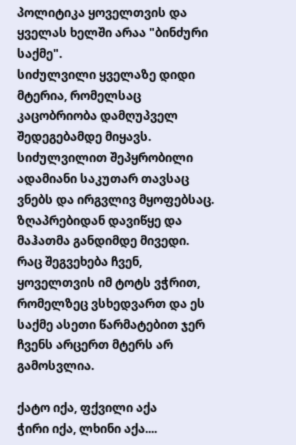პოლიტიკა ყოველთვის და ყველას ხელში არაა "ბინძური საქმე".
სიძულვილი ყველაზე დიდი მტერია, რომელსაც კაცობრიობა დამღუპველ შედეგებამდე მიყავს. სიძულვილით შეპყრობილი ადამიანი საკუთარ თავსაც ვნებს და ირგვლივ მყოფებსაც.
ზღაპრებიდან დავიწყე და მაჰათმა განდიმდე მივედი.
რაც შეგვეხება ჩვენ, ყოველთვის იმ ტოტს ვჭრით, რომელზეც ვსხედვართ და ეს საქმე ასეთი წარმატებით ჯერ ჩვენს არცერთ მტერს არ გამოსვლია.

ქატო იქა, ფქვილი აქა
ჭირი იქა, ლხინი აქა....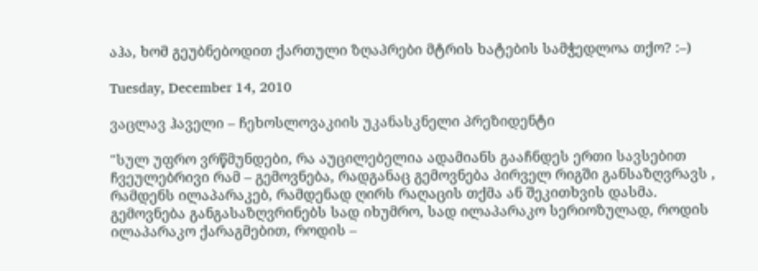აჰა, ხომ გეუბნებოდით ქართული ზღაპრები მტრის ხატების სამჭედლოა თქო? :–)

Tuesday, December 14, 2010

ვაცლავ ჰაველი – ჩეხოსლოვაკიის უკანასკნელი პრეზიდენტი

"სულ უფრო ვრწმუნდები, რა აუცილებელია ადამიანს გააჩნდეს ერთი სავსებით ჩვეულებრივი რამ – გემოვნება, რადგანაც გემოვნება პირველ რიგში განსაზღვრავს , რამდენს ილაპარაკებ, რამდენად ღირს რაღაცის თქმა ან შეკითხვის დასმა. გემოვნება განგასაზღვრინებს სად იხუმრო, სად ილაპარაკო სერიოზულად, როდის ილაპარაკო ქარაგმებით, როდის –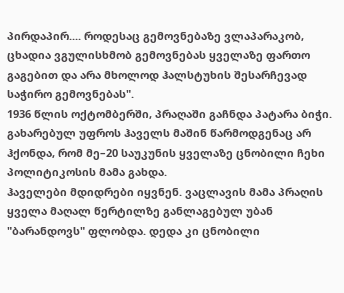პირდაპირ.... როდესაც გემოვნებაზე ვლაპარაკობ, ცხადია ვგულისხმობ გემოვნებას ყველაზე ფართო გაგებით და არა მხოლოდ ჰალსტუხის შესარჩევად საჭირო გემოვნებას".
1936 წლის ოქტომბერში, პრაღაში გაჩნდა პატარა ბიჭი. გახარებულ უფროს ჰაველს მაშინ წარმოდგენაც არ ჰქონდა, რომ მე–20 საუკუნის ყველაზე ცნობილი ჩეხი პოლიტიკოსის მამა გახდა.
ჰაველები მდიდრები იყვნენ. ვაცლავის მამა პრაღის ყველა მაღალ წერტილზე განლაგებულ უბან "ბარანდოვს" ფლობდა. დედა კი ცნობილი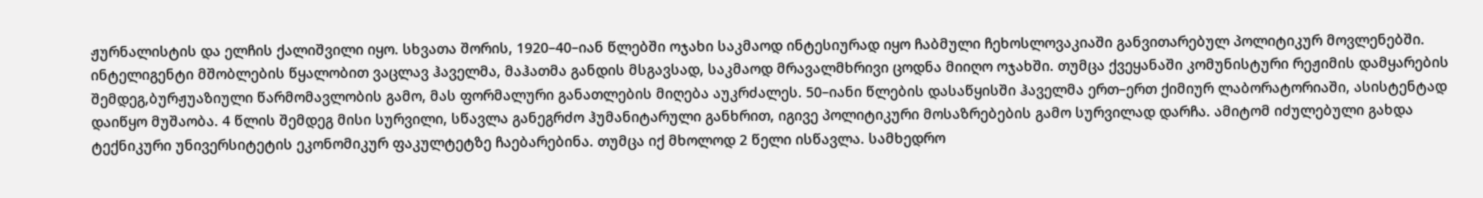ჟურნალისტის და ელჩის ქალიშვილი იყო. სხვათა შორის, 1920–40–იან წლებში ოჯახი საკმაოდ ინტესიურად იყო ჩაბმული ჩეხოსლოვაკიაში განვითარებულ პოლიტიკურ მოვლენებში.
ინტელიგენტი მშობლების წყალობით ვაცლავ ჰაველმა, მაჰათმა განდის მსგავსად, საკმაოდ მრავალმხრივი ცოდნა მიიღო ოჯახში. თუმცა ქვეყანაში კომუნისტური რეჟიმის დამყარების შემდეგ,ბურჟუაზიული წარმომავლობის გამო, მას ფორმალური განათლების მიღება აუკრძალეს. 50–იანი წლების დასაწყისში ჰაველმა ერთ–ერთ ქიმიურ ლაბორატორიაში, ასისტენტად დაიწყო მუშაობა. 4 წლის შემდეგ მისი სურვილი, სწავლა განეგრძო ჰუმანიტარული განხრით, იგივე პოლიტიკური მოსაზრებების გამო სურვილად დარჩა. ამიტომ იძულებული გახდა ტექნიკური უნივერსიტეტის ეკონომიკურ ფაკულტეტზე ჩაებარებინა. თუმცა იქ მხოლოდ 2 წელი ისწავლა. სამხედრო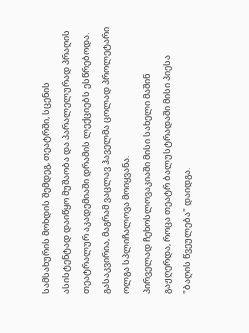სამსახურის მოხდის შემდეგ, თეატრში, სცენის ასისტენტად დაიწყო მუშაობა და პარალელურად პრაღის თეატრალურ აკადემიაში დრამის ლექციებს ესწრებოდა.
გასაკვირია, მაგრამ ვაცლავ ჰაველმა ცოლად პროლეტარი ოლგა სპლიჩალოვა მოიყვანა.
პირველად ჩეხოსლოვაკიაში მისი სახელი მაშინ გაჟღერდა, როცა თეატრ ბალუსტრადაში მისი პიესა "ბაღის წვეულება" დაიდგა.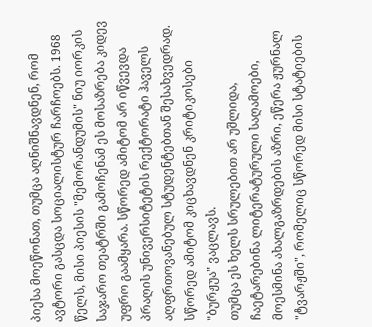პიესა მოეწონათ, თუმცა აღნიშნავდნენ, რომ ავტორი გასცდა სოციალისტურ ჩარჩოებს. 1968 წელს, მისი პიესის "მემორანდუმის" ნიუ იორკის საჯარო თეატრში გამოჩენამ ეს მოსაზრება კიდევ უფრო გაამყარა. სწორედ ამიტომ არ იწვევდა პრაღის უნივერსიტეტის რექტორატი ჰაველს აღფრთოვანებულ სტუდენტებთან შესახვედრად. სწორედ ამიტომ კიცხავდნენ კრიტიკოსები "ბურჟუა" ვაცლავს.
თუმცა ეს ხელს სრულებით არ უშლიდა, ჩაეტარებინა ლიტერატურული საღამოები, მოესმინა ახალგაზრდების აზრი, ეწერა ჟურნალ "ტვარჟში", რომელიც სწორედ მისი სტატიების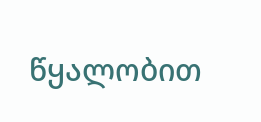წყალობით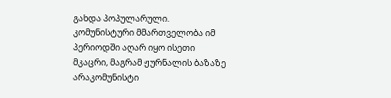გახდა პოპულარული. კომუნისტური მმართველობა იმ პერიოდში აღარ იყო ისეთი მკაცრი, მაგრამ ჟურნალის ბაზაზე არაკომუნისტი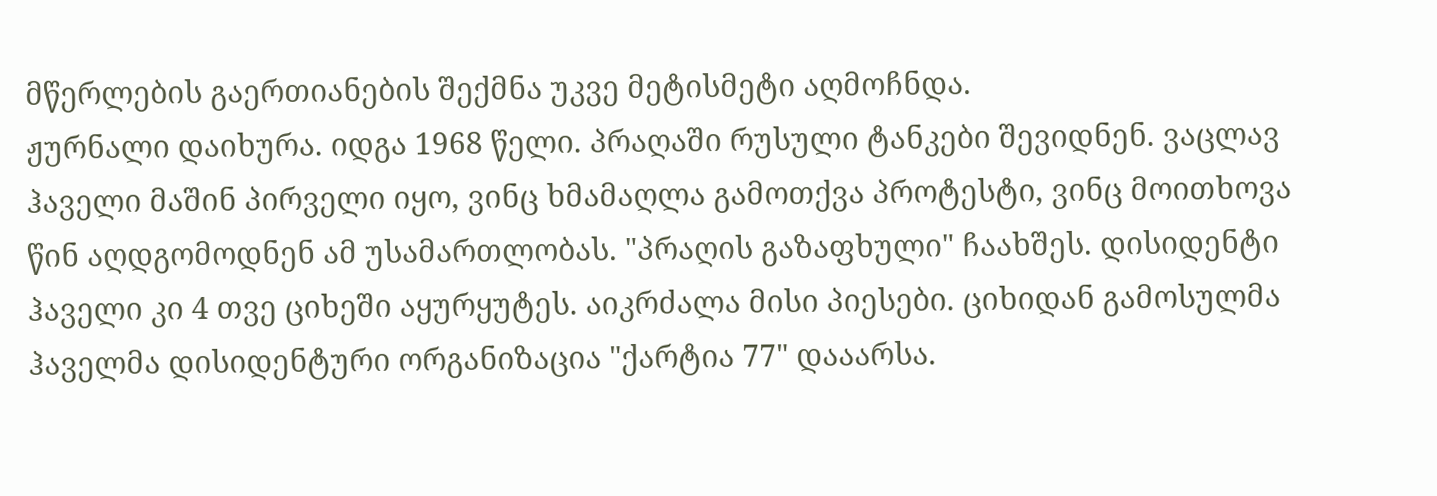მწერლების გაერთიანების შექმნა უკვე მეტისმეტი აღმოჩნდა.
ჟურნალი დაიხურა. იდგა 1968 წელი. პრაღაში რუსული ტანკები შევიდნენ. ვაცლავ ჰაველი მაშინ პირველი იყო, ვინც ხმამაღლა გამოთქვა პროტესტი, ვინც მოითხოვა წინ აღდგომოდნენ ამ უსამართლობას. "პრაღის გაზაფხული" ჩაახშეს. დისიდენტი ჰაველი კი 4 თვე ციხეში აყურყუტეს. აიკრძალა მისი პიესები. ციხიდან გამოსულმა ჰაველმა დისიდენტური ორგანიზაცია "ქარტია 77" დააარსა.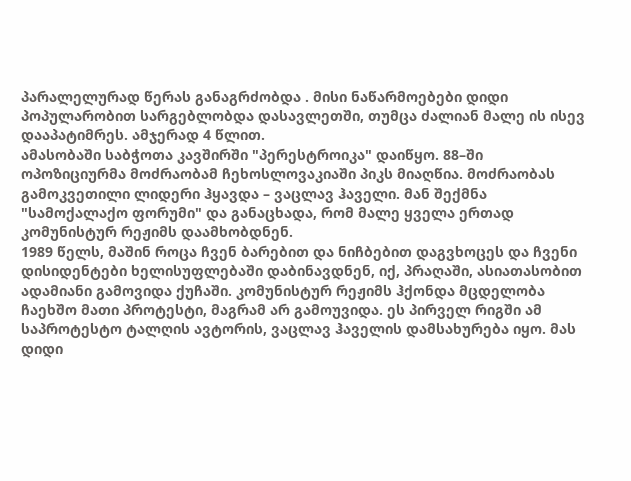პარალელურად წერას განაგრძობდა . მისი ნაწარმოებები დიდი პოპულარობით სარგებლობდა დასავლეთში, თუმცა ძალიან მალე ის ისევ დააპატიმრეს. ამჯერად 4 წლით.
ამასობაში საბჭოთა კავშირში "პერესტროიკა" დაიწყო. 88–ში ოპოზიციურმა მოძრაობამ ჩეხოსლოვაკიაში პიკს მიაღწია. მოძრაობას გამოკვეთილი ლიდერი ჰყავდა – ვაცლავ ჰაველი. მან შექმნა "სამოქალაქო ფორუმი" და განაცხადა, რომ მალე ყველა ერთად კომუნისტურ რეჟიმს დაამხობდნენ.
1989 წელს, მაშინ როცა ჩვენ ბარებით და ნიჩბებით დაგვხოცეს და ჩვენი დისიდენტები ხელისუფლებაში დაბინავდნენ, იქ, პრაღაში, ასიათასობით ადამიანი გამოვიდა ქუჩაში. კომუნისტურ რეჟიმს ჰქონდა მცდელობა ჩაეხშო მათი პროტესტი, მაგრამ არ გამოუვიდა. ეს პირველ რიგში ამ საპროტესტო ტალღის ავტორის, ვაცლავ ჰაველის დამსახურება იყო. მას დიდი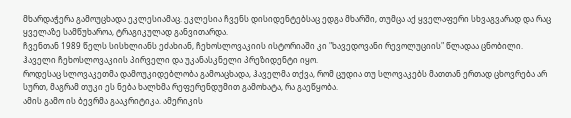მხარდაჭერა გამოუცხადა ეკლესიამაც. ეკლესია ჩვენს დისიდენტებსაც ედგა მხარში, თუმცა აქ ყველაფერი სხვაგვარად და რაც ყველაზე სამწუხაროა, ტრაგიკულად განვითარდა.
ჩვენთან 1989 წელს სისხლიანს ეძახიან, ჩეხოსლოვაკიის ისტორიაში კი "ხავედოვანი რევოლუციის" წლადაა ცნობილი.
ჰაველი ჩეხოსლოვაკიის პირველი და უკანასკნელი პრეზიდენტი იყო.
როდესაც სლოვაკეთმა დამოუკიდებლობა გამოაცხადა, ჰაველმა თქვა, რომ ცუდია თუ სლოვაკებს მათთან ერთად ცხოვრება არ სურთ, მაგრამ თუკი ეს ნება ხალხმა რეფერენდუმით გამოხატა, რა გაეწყობა.
ამის გამო ის ბევრმა გააკრიტიკა. ამერიკის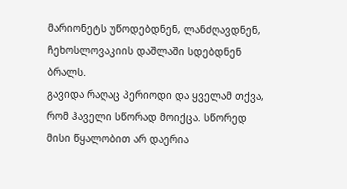მარიონეტს უწოდებდნენ, ლანძღავდნენ, ჩეხოსლოვაკიის დაშლაში სდებდნენ ბრალს.
გავიდა რაღაც პერიოდი და ყველამ თქვა, რომ ჰაველი სწორად მოიქცა. სწორედ მისი წყალობით არ დაერია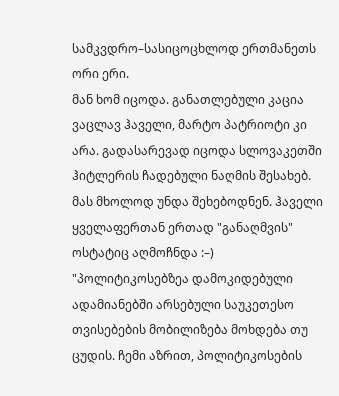სამკვდრო–სასიცოცხლოდ ერთმანეთს ორი ერი.
მან ხომ იცოდა. განათლებული კაცია ვაცლავ ჰაველი, მარტო პატრიოტი კი არა. გადასარევად იცოდა სლოვაკეთში ჰიტლერის ჩადებული ნაღმის შესახებ. მას მხოლოდ უნდა შეხებოდნენ. ჰაველი ყველაფერთან ერთად "განაღმვის" ოსტატიც აღმოჩნდა :–)
"პოლიტიკოსებზეა დამოკიდებული ადამიანებში არსებული საუკეთესო თვისებების მობილიზება მოხდება თუ ცუდის. ჩემი აზრით, პოლიტიკოსების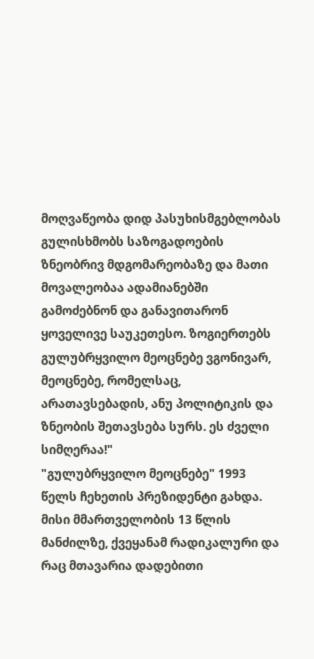მოღვაწეობა დიდ პასუხისმგებლობას გულისხმობს საზოგადოების ზნეობრივ მდგომარეობაზე და მათი მოვალეობაა ადამიანებში გამოძებნონ და განავითარონ ყოველივე საუკეთესო. ზოგიერთებს გულუბრყვილო მეოცნებე ვგონივარ, მეოცნებე, რომელსაც, არათავსებადის, ანუ პოლიტიკის და ზნეობის შეთავსება სურს. ეს ძველი სიმღერაა!"
"გულუბრყვილო მეოცნებე" 1993 წელს ჩეხეთის პრეზიდენტი გახდა.
მისი მმართველობის 13 წლის მანძილზე, ქვეყანამ რადიკალური და რაც მთავარია დადებითი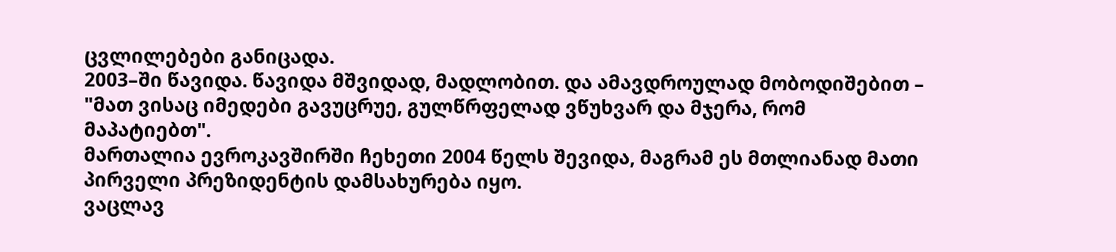ცვლილებები განიცადა.
2003–ში წავიდა. წავიდა მშვიდად, მადლობით. და ამავდროულად მობოდიშებით – "მათ ვისაც იმედები გავუცრუე, გულწრფელად ვწუხვარ და მჯერა, რომ მაპატიებთ".
მართალია ევროკავშირში ჩეხეთი 2004 წელს შევიდა, მაგრამ ეს მთლიანად მათი პირველი პრეზიდენტის დამსახურება იყო.
ვაცლავ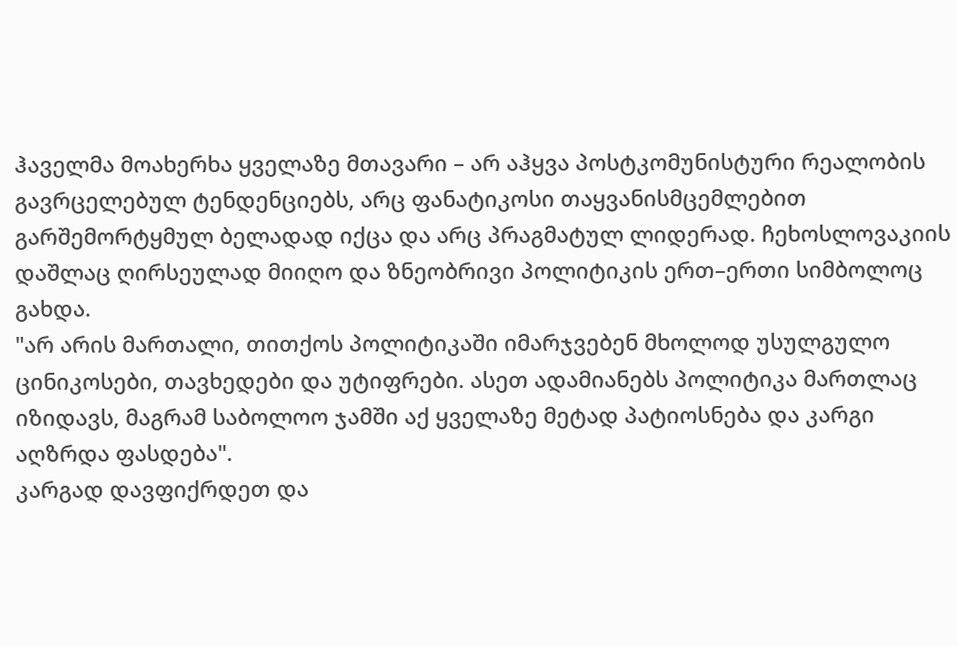ჰაველმა მოახერხა ყველაზე მთავარი – არ აჰყვა პოსტკომუნისტური რეალობის გავრცელებულ ტენდენციებს, არც ფანატიკოსი თაყვანისმცემლებით გარშემორტყმულ ბელადად იქცა და არც პრაგმატულ ლიდერად. ჩეხოსლოვაკიის დაშლაც ღირსეულად მიიღო და ზნეობრივი პოლიტიკის ერთ–ერთი სიმბოლოც გახდა.
"არ არის მართალი, თითქოს პოლიტიკაში იმარჯვებენ მხოლოდ უსულგულო ცინიკოსები, თავხედები და უტიფრები. ასეთ ადამიანებს პოლიტიკა მართლაც იზიდავს, მაგრამ საბოლოო ჯამში აქ ყველაზე მეტად პატიოსნება და კარგი აღზრდა ფასდება".
კარგად დავფიქრდეთ და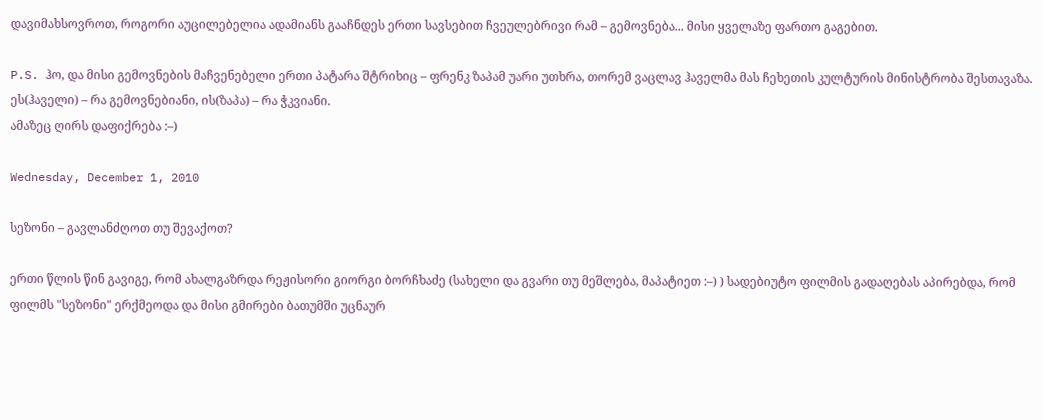დავიმახსოვროთ, როგორი აუცილებელია ადამიანს გააჩნდეს ერთი სავსებით ჩვეულებრივი რამ – გემოვნება... მისი ყველაზე ფართო გაგებით.

P.S. ჰო, და მისი გემოვნების მაჩვენებელი ერთი პატარა შტრიხიც – ფრენკ ზაპამ უარი უთხრა, თორემ ვაცლავ ჰაველმა მას ჩეხეთის კულტურის მინისტრობა შესთავაზა.
ეს(ჰაველი) – რა გემოვნებიანი, ის(ზაპა) – რა ჭკვიანი.
ამაზეც ღირს დაფიქრება :–)

Wednesday, December 1, 2010

სეზონი – გავლანძღოთ თუ შევაქოთ?

ერთი წლის წინ გავიგე, რომ ახალგაზრდა რეჟისორი გიორგი ბორჩხაძე (სახელი და გვარი თუ მეშლება, მაპატიეთ :–) ) სადებიუტო ფილმის გადაღებას აპირებდა, რომ ფილმს "სეზონი" ერქმეოდა და მისი გმირები ბათუმში უცნაურ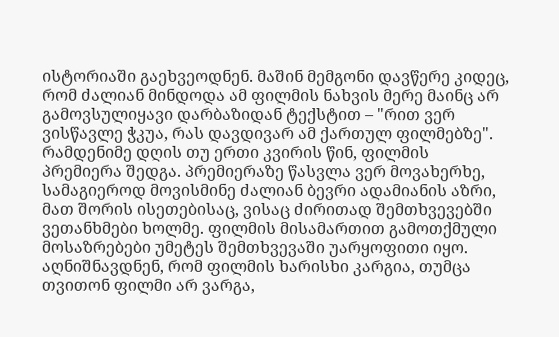ისტორიაში გაეხვეოდნენ. მაშინ მემგონი დავწერე კიდეც, რომ ძალიან მინდოდა ამ ფილმის ნახვის მერე მაინც არ გამოვსულიყავი დარბაზიდან ტექსტით – "რით ვერ ვისწავლე ჭკუა, რას დავდივარ ამ ქართულ ფილმებზე".
რამდენიმე დღის თუ ერთი კვირის წინ, ფილმის პრემიერა შედგა. პრემიერაზე წასვლა ვერ მოვახერხე, სამაგიეროდ მოვისმინე ძალიან ბევრი ადამიანის აზრი, მათ შორის ისეთებისაც, ვისაც ძირითად შემთხვევებში ვეთანხმები ხოლმე. ფილმის მისამართით გამოთქმული მოსაზრებები უმეტეს შემთხვევაში უარყოფითი იყო. აღნიშნავდნენ, რომ ფილმის ხარისხი კარგია, თუმცა თვითონ ფილმი არ ვარგა,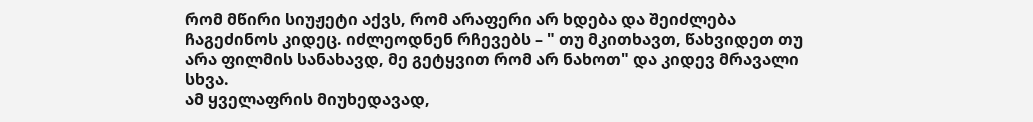რომ მწირი სიუჟეტი აქვს, რომ არაფერი არ ხდება და შეიძლება ჩაგეძინოს კიდეც. იძლეოდნენ რჩევებს – " თუ მკითხავთ, წახვიდეთ თუ არა ფილმის სანახავდ, მე გეტყვით რომ არ ნახოთ" და კიდევ მრავალი სხვა.
ამ ყველაფრის მიუხედავად,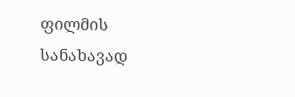ფილმის სანახავად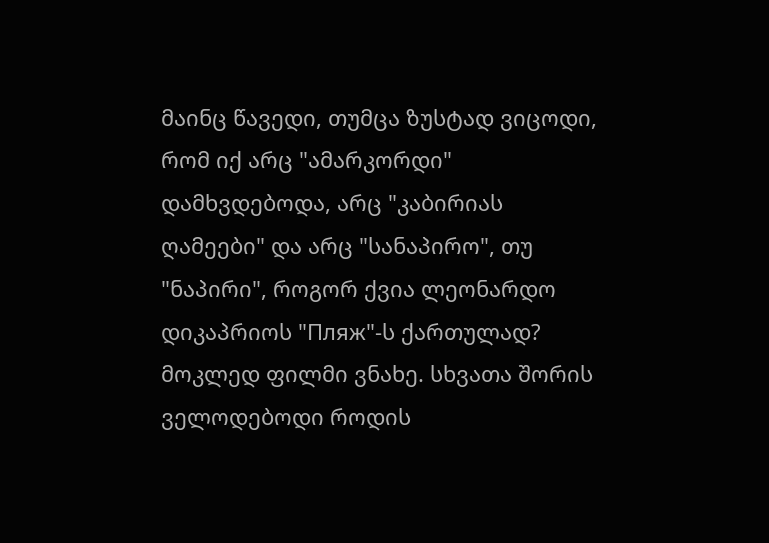მაინც წავედი, თუმცა ზუსტად ვიცოდი, რომ იქ არც "ამარკორდი" დამხვდებოდა, არც "კაბირიას ღამეები" და არც "სანაპირო", თუ "ნაპირი", როგორ ქვია ლეონარდო დიკაპრიოს "Пляж"-ს ქართულად?
მოკლედ ფილმი ვნახე. სხვათა შორის ველოდებოდი როდის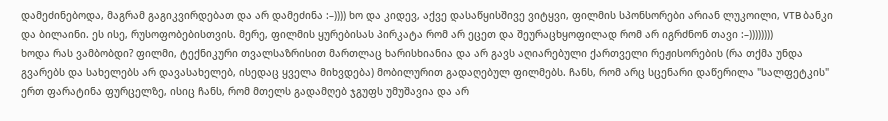დამეძინებოდა, მაგრამ გაგიკვირდებათ და არ დამეძინა :–)))) ხო და კიდევ, აქვე დასაწყისშივე ვიტყვი, ფილმის სპონსორები არიან ლუკოილი, VTB ბანკი და ბილაინი. ეს ისე, რუსოფობებისთვის. მერე, ფილმის ყურებისას პირკატა რომ არ ეცეთ და შეურაცხყოფილად რომ არ იგრძნონ თავი :–))))))))
ხოდა რას ვამბობდი? ფილმი, ტექნიკური თვალსაზრისით მართლაც ხარისხიანია და არ გავს აღიარებული ქართველი რეჟისორების (რა თქმა უნდა გვარებს და სახელებს არ დავასახელებ, ისედაც ყველა მიხვდება) მობილურით გადაღებულ ფილმებს. ჩანს, რომ არც სცენარი დაწერილა "სალფეტკის" ერთ ფარატინა ფურცელზე, ისიც ჩანს, რომ მთელს გადამღებ ჯგუფს უმუშავია და არ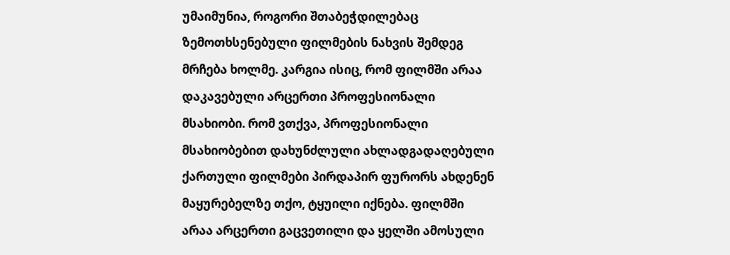უმაიმუნია, როგორი შთაბეჭდილებაც ზემოთხსენებული ფილმების ნახვის შემდეგ მრჩება ხოლმე. კარგია ისიც, რომ ფილმში არაა დაკავებული არცერთი პროფესიონალი მსახიობი. რომ ვთქვა, პროფესიონალი მსახიობებით დახუნძლული ახლადგადაღებული ქართული ფილმები პირდაპირ ფურორს ახდენენ მაყურებელზე თქო, ტყუილი იქნება. ფილმში არაა არცერთი გაცვეთილი და ყელში ამოსული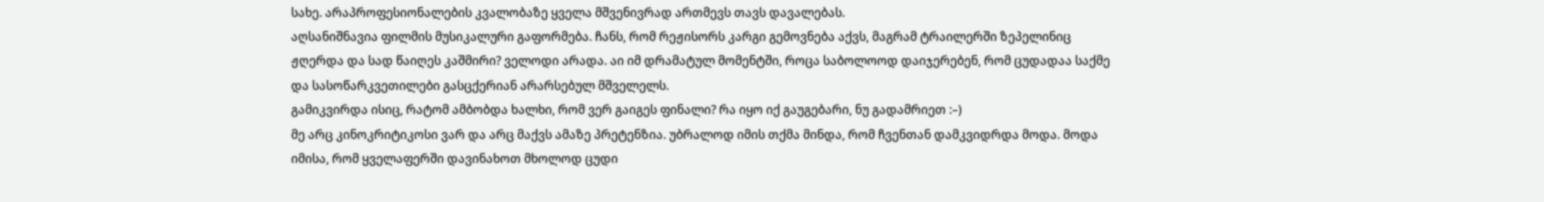სახე. არაპროფესიონალების კვალობაზე ყველა მშვენივრად ართმევს თავს დავალებას.
აღსანიშნავია ფილმის მუსიკალური გაფორმება. ჩანს, რომ რეჟისორს კარგი გემოვნება აქვს, მაგრამ ტრაილერში ზეპელინიც ჟღერდა და სად წაიღეს კაშმირი? ველოდი არადა. აი იმ დრამატულ მომენტში, როცა საბოლოოდ დაიჯერებენ, რომ ცუდადაა საქმე და სასოწარკვეთილები გასცქერიან არარსებულ მშველელს.
გამიკვირდა ისიც, რატომ ამბობდა ხალხი, რომ ვერ გაიგეს ფინალი? რა იყო იქ გაუგებარი, ნუ გადამრიეთ :–)
მე არც კინოკრიტიკოსი ვარ და არც მაქვს ამაზე პრეტენზია. უბრალოდ იმის თქმა მინდა, რომ ჩვენთან დამკვიდრდა მოდა. მოდა იმისა, რომ ყველაფერში დავინახოთ მხოლოდ ცუდი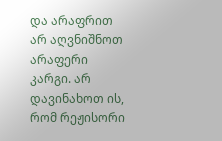და არაფრით არ აღვნიშნოთ არაფერი კარგი. არ დავინახოთ ის, რომ რეჟისორი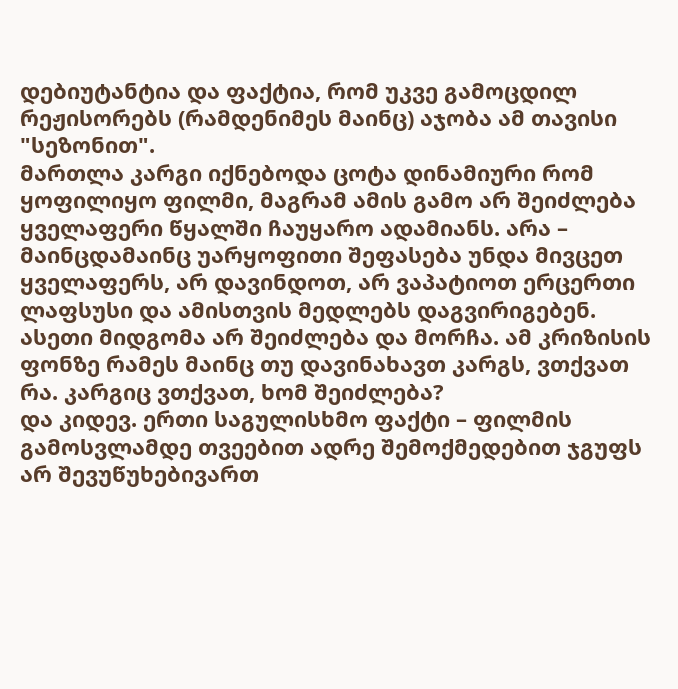დებიუტანტია და ფაქტია, რომ უკვე გამოცდილ რეჟისორებს (რამდენიმეს მაინც) აჯობა ამ თავისი "სეზონით".
მართლა კარგი იქნებოდა ცოტა დინამიური რომ ყოფილიყო ფილმი, მაგრამ ამის გამო არ შეიძლება ყველაფერი წყალში ჩაუყარო ადამიანს. არა – მაინცდამაინც უარყოფითი შეფასება უნდა მივცეთ ყველაფერს, არ დავინდოთ, არ ვაპატიოთ ერცერთი ლაფსუსი და ამისთვის მედლებს დაგვირიგებენ. ასეთი მიდგომა არ შეიძლება და მორჩა. ამ კრიზისის ფონზე რამეს მაინც თუ დავინახავთ კარგს, ვთქვათ რა. კარგიც ვთქვათ, ხომ შეიძლება?
და კიდევ. ერთი საგულისხმო ფაქტი – ფილმის გამოსვლამდე თვეებით ადრე შემოქმედებით ჯგუფს არ შევუწუხებივართ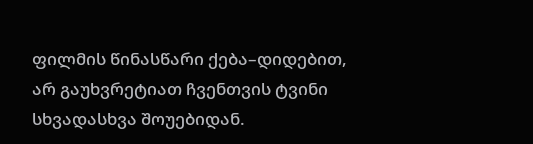ფილმის წინასწარი ქება–დიდებით, არ გაუხვრეტიათ ჩვენთვის ტვინი სხვადასხვა შოუებიდან.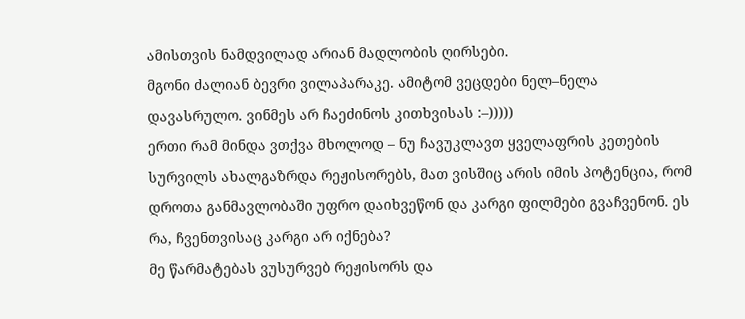ამისთვის ნამდვილად არიან მადლობის ღირსები.
მგონი ძალიან ბევრი ვილაპარაკე. ამიტომ ვეცდები ნელ–ნელა დავასრულო. ვინმეს არ ჩაეძინოს კითხვისას :–)))))
ერთი რამ მინდა ვთქვა მხოლოდ – ნუ ჩავუკლავთ ყველაფრის კეთების სურვილს ახალგაზრდა რეჟისორებს, მათ ვისშიც არის იმის პოტენცია, რომ დროთა განმავლობაში უფრო დაიხვეწონ და კარგი ფილმები გვაჩვენონ. ეს რა, ჩვენთვისაც კარგი არ იქნება?
მე წარმატებას ვუსურვებ რეჟისორს და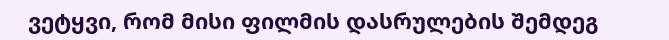ვეტყვი, რომ მისი ფილმის დასრულების შემდეგ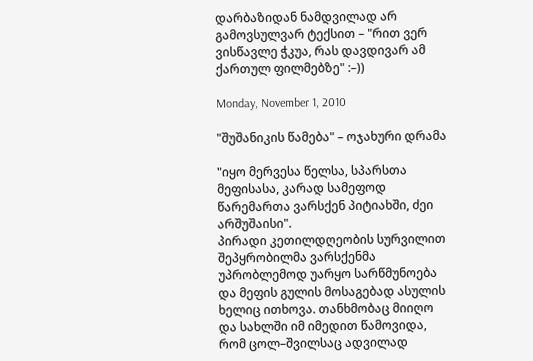დარბაზიდან ნამდვილად არ გამოვსულვარ ტექსით – "რით ვერ ვისწავლე ჭკუა, რას დავდივარ ამ ქართულ ფილმებზე" :–))

Monday, November 1, 2010

"შუშანიკის წამება" – ოჯახური დრამა

"იყო მერვესა წელსა, სპარსთა მეფისასა, კარად სამეფოდ წარემართა ვარსქენ პიტიახში, ძეი არშუშაისი".
პირადი კეთილდღეობის სურვილით შეპყრობილმა ვარსქენმა უპრობლემოდ უარყო სარწმუნოება და მეფის გულის მოსაგებად ასულის ხელიც ითხოვა. თანხმობაც მიიღო და სახლში იმ იმედით წამოვიდა, რომ ცოლ–შვილსაც ადვილად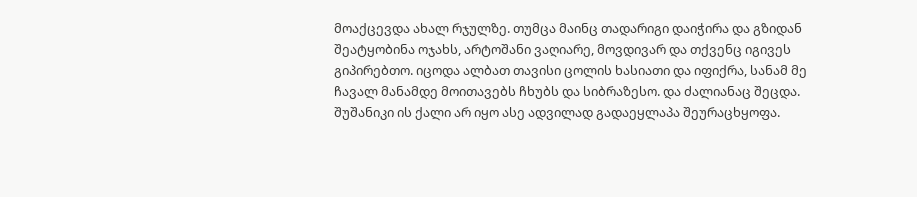მოაქცევდა ახალ რჯულზე. თუმცა მაინც თადარიგი დაიჭირა და გზიდან შეატყობინა ოჯახს, არტოშანი ვაღიარე, მოვდივარ და თქვენც იგივეს გიპირებთო. იცოდა ალბათ თავისი ცოლის ხასიათი და იფიქრა, სანამ მე ჩავალ მანამდე მოითავებს ჩხუბს და სიბრაზესო. და ძალიანაც შეცდა. შუშანიკი ის ქალი არ იყო ასე ადვილად გადაეყლაპა შეურაცხყოფა.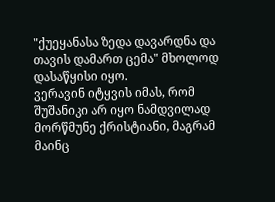"ქუეყანასა ზედა დავარდნა და თავის დამართ ცემა" მხოლოდ დასაწყისი იყო.
ვერავინ იტყვის იმას, რომ შუშანიკი არ იყო ნამდვილად მორწმუნე ქრისტიანი, მაგრამ მაინც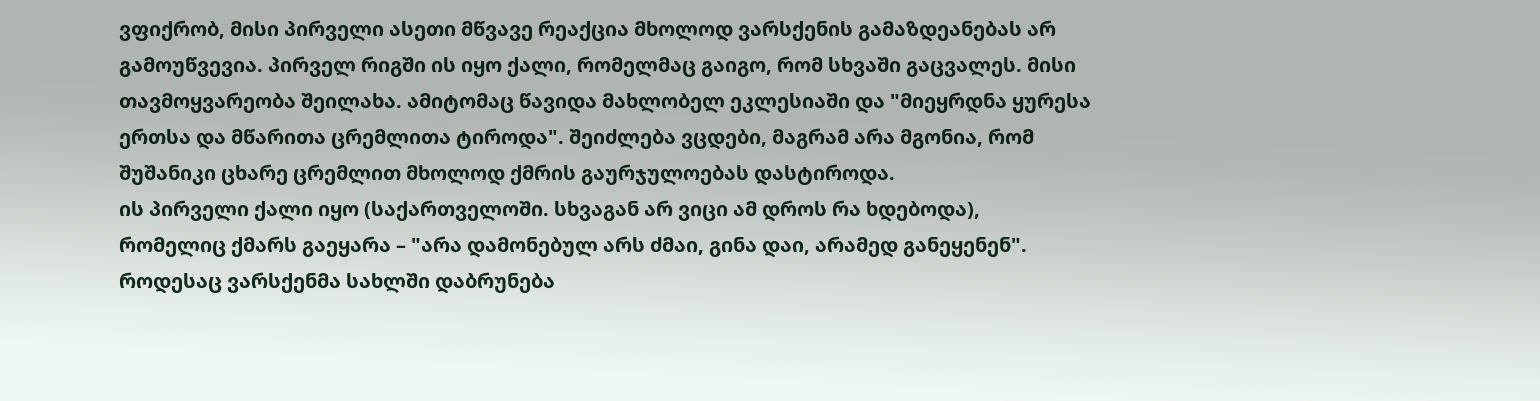ვფიქრობ, მისი პირველი ასეთი მწვავე რეაქცია მხოლოდ ვარსქენის გამაზდეანებას არ გამოუწვევია. პირველ რიგში ის იყო ქალი, რომელმაც გაიგო, რომ სხვაში გაცვალეს. მისი თავმოყვარეობა შეილახა. ამიტომაც წავიდა მახლობელ ეკლესიაში და "მიეყრდნა ყურესა ერთსა და მწარითა ცრემლითა ტიროდა". შეიძლება ვცდები, მაგრამ არა მგონია, რომ შუშანიკი ცხარე ცრემლით მხოლოდ ქმრის გაურჯულოებას დასტიროდა.
ის პირველი ქალი იყო (საქართველოში. სხვაგან არ ვიცი ამ დროს რა ხდებოდა), რომელიც ქმარს გაეყარა – "არა დამონებულ არს ძმაი, გინა დაი, არამედ განეყენენ". როდესაც ვარსქენმა სახლში დაბრუნება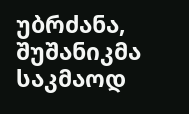უბრძანა, შუშანიკმა საკმაოდ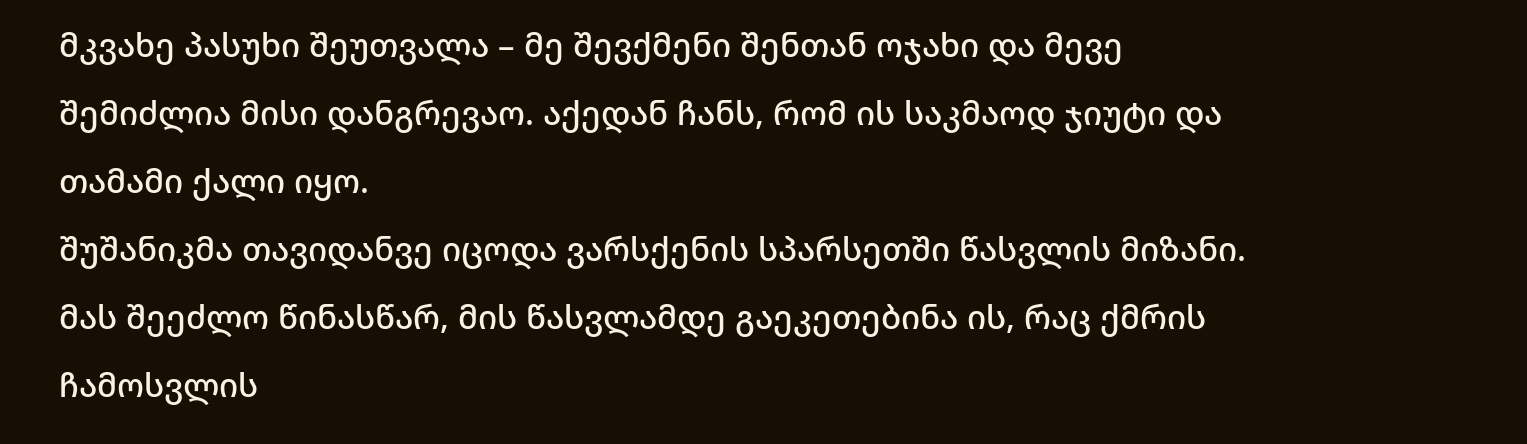მკვახე პასუხი შეუთვალა – მე შევქმენი შენთან ოჯახი და მევე შემიძლია მისი დანგრევაო. აქედან ჩანს, რომ ის საკმაოდ ჯიუტი და თამამი ქალი იყო.
შუშანიკმა თავიდანვე იცოდა ვარსქენის სპარსეთში წასვლის მიზანი. მას შეეძლო წინასწარ, მის წასვლამდე გაეკეთებინა ის, რაც ქმრის ჩამოსვლის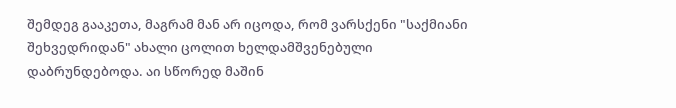შემდეგ გააკეთა, მაგრამ მან არ იცოდა, რომ ვარსქენი "საქმიანი შეხვედრიდან" ახალი ცოლით ხელდამშვენებული დაბრუნდებოდა. აი სწორედ მაშინ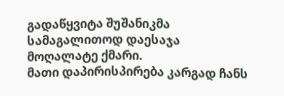გადაწყვიტა შუშანიკმა სამაგალითოდ დაესაჯა მოღალატე ქმარი.
მათი დაპირისპირება კარგად ჩანს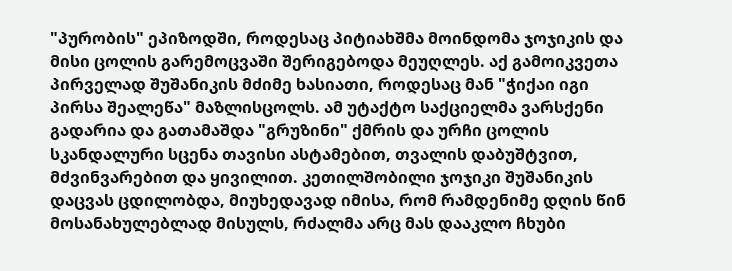"პურობის" ეპიზოდში, როდესაც პიტიახშმა მოინდომა ჯოჯიკის და მისი ცოლის გარემოცვაში შერიგებოდა მეუღლეს. აქ გამოიკვეთა პირველად შუშანიკის მძიმე ხასიათი, როდესაც მან "ჭიქაი იგი პირსა შეალეწა" მაზლისცოლს. ამ უტაქტო საქციელმა ვარსქენი გადარია და გათამაშდა "გრუზინი" ქმრის და ურჩი ცოლის სკანდალური სცენა თავისი ასტამებით, თვალის დაბუშტვით, მძვინვარებით და ყივილით. კეთილშობილი ჯოჯიკი შუშანიკის დაცვას ცდილობდა, მიუხედავად იმისა, რომ რამდენიმე დღის წინ მოსანახულებლად მისულს, რძალმა არც მას დააკლო ჩხუბი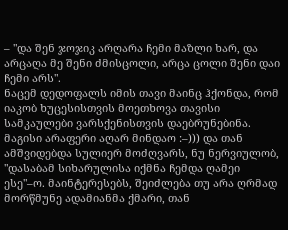– "და შენ ჯოჯიკ არღარა ჩემი მაზლი ხარ, და არცაღა მე შენი ძმისცოლი, არცა ცოლი შენი დაი ჩემი არს".
ნაცემ დედოფალს იმის თავი მაინც ჰქონდა, რომ იაკობ ხუცესისთვის მოეთხოვა თავისი სამკაულები ვარსქენისთვის დაებრუნებინა. მაგისი არაფერი აღარ მინდაო :–))) და თან ამშვიდებდა სულიერ მოძღვარს, ნუ ნერვიულობ, "დასაბამ სიხარულისა იქმნა ჩემდა ღამეი ესე"–ო. მაინტერესებს, შეიძლება თუ არა ღრმად მორწმუნე ადამიანმა ქმარი, თან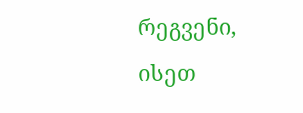რეგვენი, ისეთ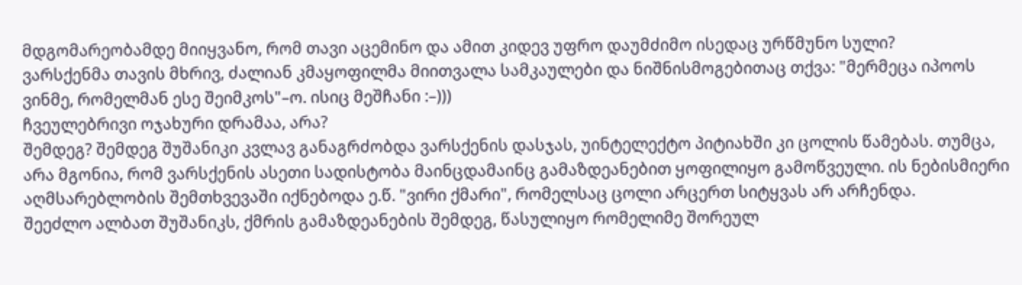მდგომარეობამდე მიიყვანო, რომ თავი აცემინო და ამით კიდევ უფრო დაუმძიმო ისედაც ურწმუნო სული?
ვარსქენმა თავის მხრივ, ძალიან კმაყოფილმა მიითვალა სამკაულები და ნიშნისმოგებითაც თქვა: "მერმეცა იპოოს ვინმე, რომელმან ესე შეიმკოს"–ო. ისიც მეშჩანი :–)))
ჩვეულებრივი ოჯახური დრამაა, არა?
შემდეგ? შემდეგ შუშანიკი კვლავ განაგრძობდა ვარსქენის დასჯას, უინტელექტო პიტიახში კი ცოლის წამებას. თუმცა, არა მგონია, რომ ვარსქენის ასეთი სადისტობა მაინცდამაინც გამაზდეანებით ყოფილიყო გამოწვეული. ის ნებისმიერი აღმსარებლობის შემთხვევაში იქნებოდა ე.წ. "ვირი ქმარი", რომელსაც ცოლი არცერთ სიტყვას არ არჩენდა.
შეეძლო ალბათ შუშანიკს, ქმრის გამაზდეანების შემდეგ, წასულიყო რომელიმე შორეულ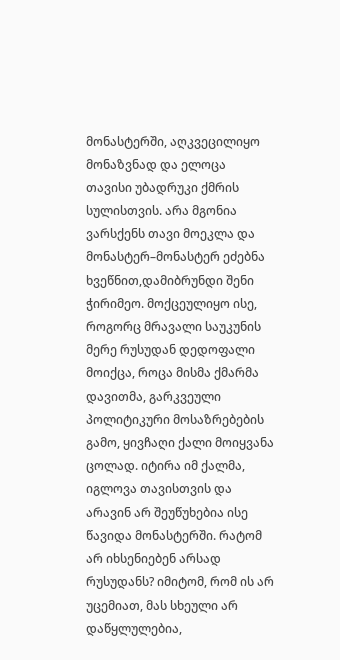მონასტერში, აღკვეცილიყო მონაზვნად და ელოცა თავისი უბადრუკი ქმრის სულისთვის. არა მგონია ვარსქენს თავი მოეკლა და მონასტერ–მონასტერ ეძებნა ხვეწნით,დამიბრუნდი შენი ჭირიმეო. მოქცეულიყო ისე, როგორც მრავალი საუკუნის მერე რუსუდან დედოფალი მოიქცა, როცა მისმა ქმარმა დავითმა, გარკვეული პოლიტიკური მოსაზრებების გამო, ყივჩაღი ქალი მოიყვანა ცოლად. იტირა იმ ქალმა, იგლოვა თავისთვის და არავინ არ შეუწუხებია ისე წავიდა მონასტერში. რატომ არ იხსენიებენ არსად რუსუდანს? იმიტომ, რომ ის არ უცემიათ, მას სხეული არ დაწყლულებია,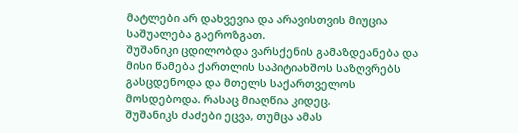მატლები არ დახვევია და არავისთვის მიუცია საშუალება გაეროზგათ.
შუშანიკი ცდილობდა ვარსქენის გამაზდეანება და მისი წამება ქართლის საპიტიახშოს საზღვრებს გასცდენოდა და მთელს საქართველოს მოსდებოდა. რასაც მიაღწია კიდეც.
შუშანიკს ძაძები ეცვა, თუმცა ამას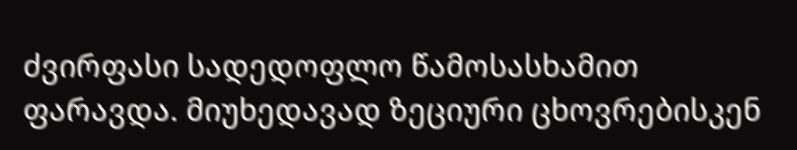ძვირფასი სადედოფლო წამოსასხამით ფარავდა. მიუხედავად ზეციური ცხოვრებისკენ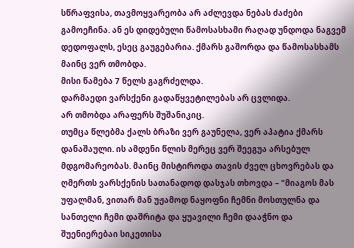სწრაფვისა, თავმოყვარეობა არ აძლევდა ნებას ძაძები გამოეჩინა. ან ეს დიდებული წამოსასხამი რაღად უნდოდა ნაგვემ დედოფალს, ესეც გაუგებარია. ქმარს გაშორდა და წამოსასხამს მაინც ვერ თმობდა.
მისი წამება 7 წელს გაგრძელდა.
დარმაედი ვარსქენი გადაწყვეტილებას არ ცვლიდა.
არ თმობდა არაფერს შუშანიკიც.
თუმცა წლებმა ქალს ბრაზი ვერ გაუნელა, ვერ აპატია ქმარს დანაშაული. ის ამდენი წლის მერეც ვერ შეეგუა არსებულ მდგომარეობას. მაინც მისტიროდა თავის ძველ ცხოვრებას და ღმერთს ვარსქენის სათანადოდ დასჯას თხოვდა – "მიაგოს მას უფალმან, ვითარ მან უჟამოდ ნაყოფნი ჩემნი მოსთულნა და სანთელი ჩემი დაშრიტა და ყუავილი ჩემი დააჭნო და შუენიერებაი სიკეთისა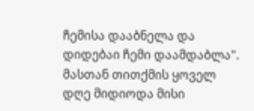ჩემისა დააბნელა და დიდებაი ჩემი დაამდაბლა".
მასთან თითქმის ყოველ დღე მიდიოდა მისი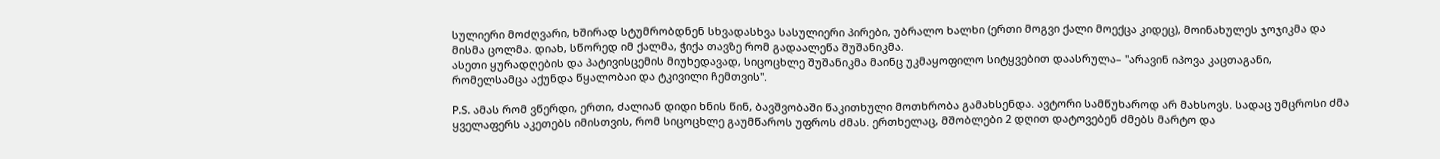სულიერი მოძღვარი, ხშირად სტუმრობდნენ სხვადასხვა სასულიერი პირები, უბრალო ხალხი (ერთი მოგვი ქალი მოექცა კიდეც), მოინახულეს ჯოჯიკმა და მისმა ცოლმა. დიახ, სწორედ იმ ქალმა, ჭიქა თავზე რომ გადაალეწა შუშანიკმა.
ასეთი ყურადღების და პატივისცემის მიუხედავად, სიცოცხლე შუშანიკმა მაინც უკმაყოფილო სიტყვებით დაასრულა– "არავინ იპოვა კაცთაგანი, რომელსამცა აქუნდა წყალობაი და ტკივილი ჩემთვის".

P.S. ამას რომ ვწერდი, ერთი, ძალიან დიდი ხნის წინ, ბავშვობაში წაკითხული მოთხრობა გამახსენდა. ავტორი სამწუხაროდ არ მახსოვს. სადაც უმცროსი ძმა ყველაფერს აკეთებს იმისთვის, რომ სიცოცხლე გაუმწაროს უფროს ძმას. ერთხელაც, მშობლები 2 დღით დატოვებენ ძმებს მარტო და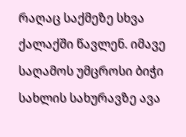რაღაც საქმეზე სხვა ქალაქში წავლენ. იმავე საღამოს უმცროსი ბიჭი სახლის სახურავზე ავა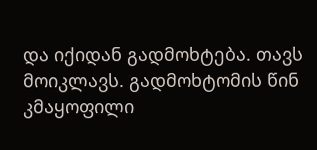და იქიდან გადმოხტება. თავს მოიკლავს. გადმოხტომის წინ კმაყოფილი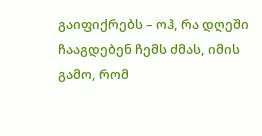გაიფიქრებს – ოჰ, რა დღეში ჩააგდებენ ჩემს ძმას, იმის გამო, რომ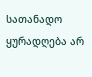სათანადო ყურადღება არ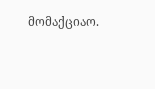მომაქციაო.